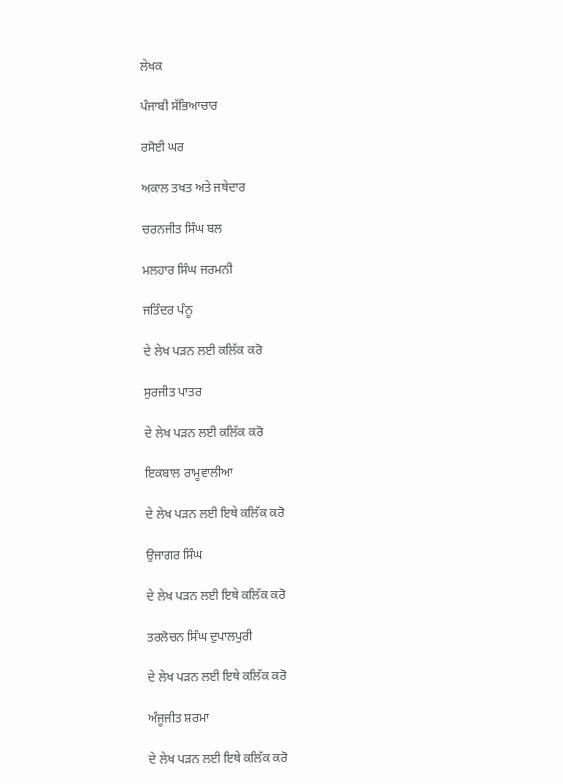ਲੇਖਕ

ਪੰਜਾਬੀ ਸੱਭਿਆਚਾਰ

ਰਸੋਈ ਘਰ

ਅਕਾਲ ਤਖਤ ਅਤੇ ਜਥੇਦਾਰ

ਚਰਨਜੀਤ ਸਿੰਘ ਬਲ

ਮਲਹਾਰ ਸਿੰਘ ਜਰਮਨੀ

ਜਤਿੰਦਰ ਪੰਨੂ

ਦੇ ਲੇਖ ਪੜਨ ਲਈ ਕਲਿੱਕ ਕਰੋ

ਸੁਰਜੀਤ ਪਾਤਰ

ਦੇ ਲੇਖ ਪੜਨ ਲਈ ਕਲਿੱਕ ਕਰੋ

ਇਕਬਾਲ ਰਾਮੂਵਾਲੀਆ

ਦੇ ਲੇਖ ਪੜਨ ਲਈ ਇਥੇ ਕਲਿੱਕ ਕਰੋ

ਉਜਾਗਰ ਸਿੰਘ

ਦੇ ਲੇਖ ਪੜਨ ਲਈ ਇਥੇ ਕਲਿੱਕ ਕਰੋ

ਤਰਲੋਚਨ ਸਿੰਘ ਦੁਪਾਲਪੁਰੀ

ਦੇ ਲੇਖ ਪੜਨ ਲਈ ਇਥੇ ਕਲਿੱਕ ਕਰੋ

ਅੰਜੂਜੀਤ ਸ਼ਰਮਾ

ਦੇ ਲੇਖ ਪੜਨ ਲਈ ਇਥੇ ਕਲਿੱਕ ਕਰੋ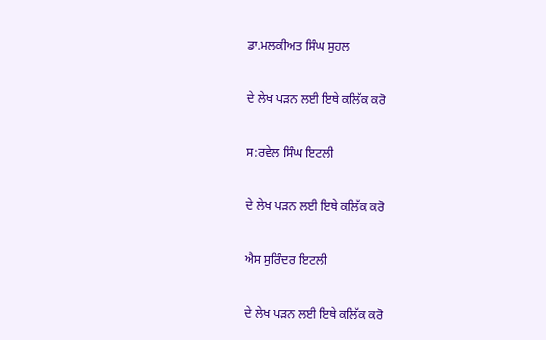ਡਾ.ਮਲਕੀਅਤ ਸਿੰਘ ਸੁਹਲ

ਦੇ ਲੇਖ ਪੜਨ ਲਈ ਇਥੇ ਕਲਿੱਕ ਕਰੋ

ਸ:ਰਵੇਲ ਸਿੰਘ ਇਟਲੀ

ਦੇ ਲੇਖ ਪੜਨ ਲਈ ਇਥੇ ਕਲਿੱਕ ਕਰੋ

ਐਸ ਸੁਰਿੰਦਰ ਇਟਲੀ

ਦੇ ਲੇਖ ਪੜਨ ਲਈ ਇਥੇ ਕਲਿੱਕ ਕਰੋ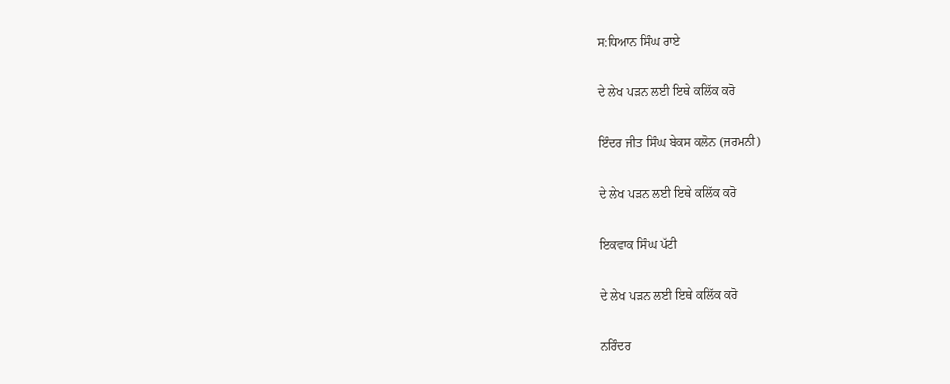ਸ:ਧਿਆਨ ਸਿੰਘ ਰਾਏ

ਦੇ ਲੇਖ ਪੜਨ ਲਈ ਇਥੇ ਕਲਿੱਕ ਕਰੋ

ਇੰਦਰ ਜੀਤ ਸਿੰਘ ਬੇਕਸ ਕਲੋਨ (ਜਰਮਨੀ)

ਦੇ ਲੇਖ ਪੜਨ ਲਈ ਇਥੇ ਕਲਿੱਕ ਕਰੋ

ਇਕਵਾਕ ਸਿੰਘ ਪੱਟੀ

ਦੇ ਲੇਖ ਪੜਨ ਲਈ ਇਥੇ ਕਲਿੱਕ ਕਰੋ

ਨਰਿੰਦਰ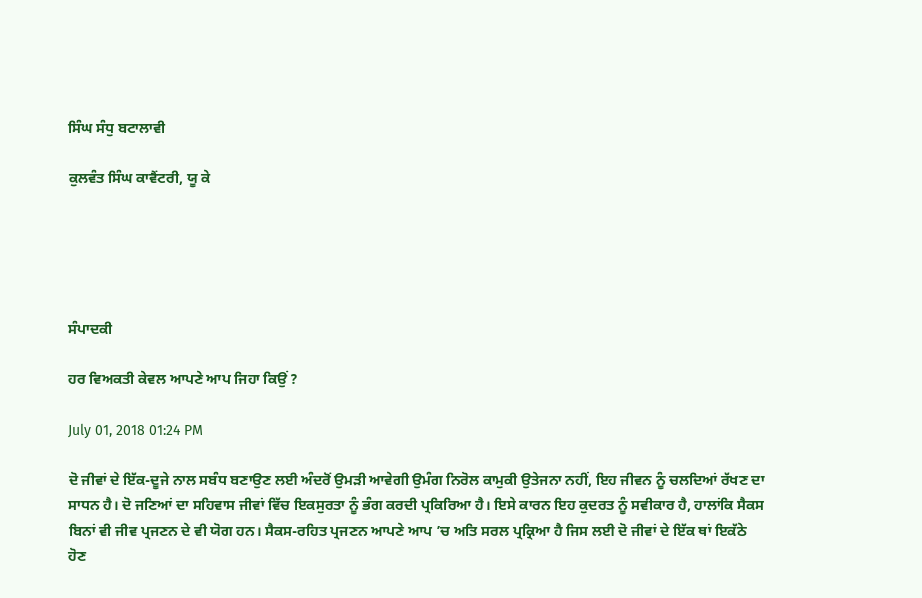ਸਿੰਘ ਸੰਧੁ ਬਟਾਲਾਵੀ

ਕੁਲਵੰਤ ਸਿੰਘ ਕਾਵੈਂਟਰੀ, ਯੂ ਕੇ





ਸੰਪਾਦਕੀ

ਹਰ ਵਿਅਕਤੀ ਕੇਵਲ ਆਪਣੇ ਆਪ ਜਿਹਾ ਕਿਉਂ ?

July 01, 2018 01:24 PM

ਦੋ ਜੀਵਾਂ ਦੇ ਇੱਕ-ਦੂਜੇ ਨਾਲ ਸਬੰਧ ਬਣਾਉਣ ਲਈ ਅੰਦਰੋਂ ਉਮੜੀ ਆਵੇਗੀ ਉਮੰਗ ਨਿਰੋਲ ਕਾਮੁਕੀ ਉਤੇਜਨਾ ਨਹੀਂ, ਇਹ ਜੀਵਨ ਨੂੰ ਚਲਦਿਆਂ ਰੱਖਣ ਦਾ ਸਾਧਨ ਹੈ। ਦੋ ਜਣਿਆਂ ਦਾ ਸਹਿਵਾਸ ਜੀਵਾਂ ਵਿੱਚ ਇਕਸੁਰਤਾ ਨੂੰ ਭੰਗ ਕਰਦੀ ਪ੍ਰਕਿਰਿਆ ਹੈ। ਇਸੇ ਕਾਰਨ ਇਹ ਕੁਦਰਤ ਨੂੰ ਸਵੀਕਾਰ ਹੈ, ਹਾਲਾਂਕਿ ਸੈਕਸ ਬਿਨਾਂ ਵੀ ਜੀਵ ਪ੍ਰਜਣਨ ਦੇ ਵੀ ਯੋਗ ਹਨ। ਸੈਕਸ-ਰਹਿਤ ਪ੍ਰਜਣਨ ਆਪਣੇ ਆਪ ’ਚ ਅਤਿ ਸਰਲ ਪ੍ਰਕ੍ਰਿਆ ਹੈ ਜਿਸ ਲਈ ਦੋ ਜੀਵਾਂ ਦੇ ਇੱਕ ਥਾਂ ਇਕੱਠੇ ਹੋਣ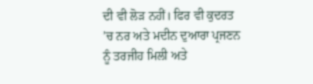ਦੀ ਵੀ ਲੋੜ ਨਹੀਂ। ਫਿਰ ਵੀ ਕੁਦਰਤ ’ਚ ਨਰ ਅਤੇ ਮਦੀਨ ਦੁਆਰਾ ਪ੍ਰਜਣਨ ਨੂੰ ਤਰਜੀਹ ਮਿਲੀ ਅਤੇ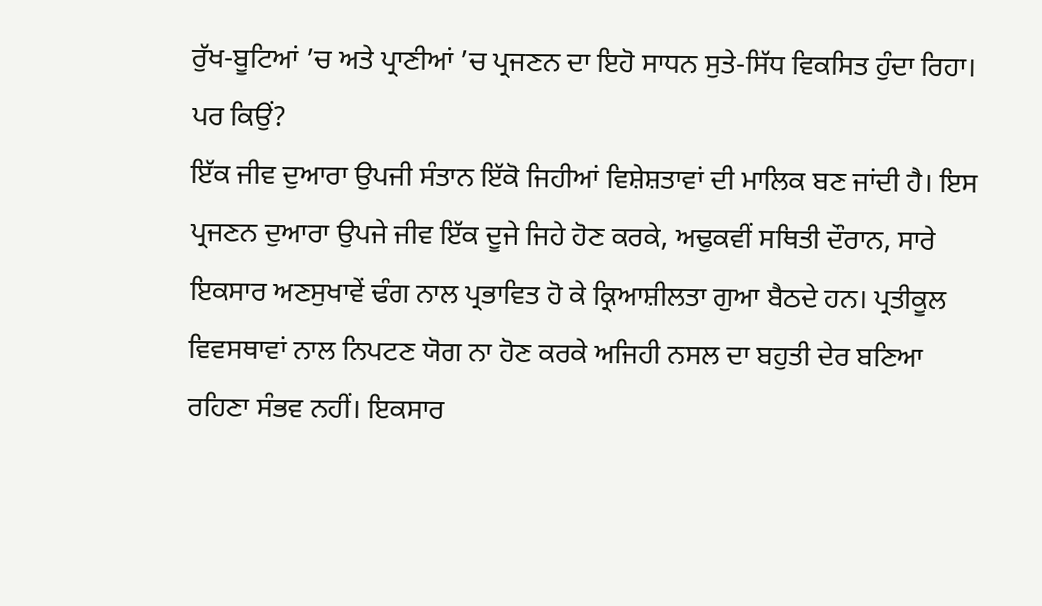ਰੁੱਖ-ਬੂਟਿਆਂ ’ਚ ਅਤੇ ਪ੍ਰਾਣੀਆਂ ’ਚ ਪ੍ਰਜਣਨ ਦਾ ਇਹੋ ਸਾਧਨ ਸੁਤੇ-ਸਿੱਧ ਵਿਕਸਿਤ ਹੁੰਦਾ ਰਿਹਾ। ਪਰ ਕਿਉਂ?
ਇੱਕ ਜੀਵ ਦੁਆਰਾ ਉਪਜੀ ਸੰਤਾਨ ਇੱਕੋ ਜਿਹੀਆਂ ਵਿਸ਼ੇਸ਼ਤਾਵਾਂ ਦੀ ਮਾਲਿਕ ਬਣ ਜਾਂਦੀ ਹੈ। ਇਸ ਪ੍ਰਜਣਨ ਦੁਆਰਾ ਉਪਜੇ ਜੀਵ ਇੱਕ ਦੂਜੇ ਜਿਹੇ ਹੋਣ ਕਰਕੇ, ਅਢੁਕਵੀਂ ਸਥਿਤੀ ਦੌਰਾਨ, ਸਾਰੇ ਇਕਸਾਰ ਅਣਸੁਖਾਵੇਂ ਢੰਗ ਨਾਲ ਪ੍ਰਭਾਵਿਤ ਹੋ ਕੇ ਕ੍ਰਿਆਸ਼ੀਲਤਾ ਗੁਆ ਬੈਠਦੇ ਹਨ। ਪ੍ਰਤੀਕੂਲ ਵਿਵਸਥਾਵਾਂ ਨਾਲ ਨਿਪਟਣ ਯੋਗ ਨਾ ਹੋਣ ਕਰਕੇ ਅਜਿਹੀ ਨਸਲ ਦਾ ਬਹੁਤੀ ਦੇਰ ਬਣਿਆ ਰਹਿਣਾ ਸੰਭਵ ਨਹੀਂ। ਇਕਸਾਰ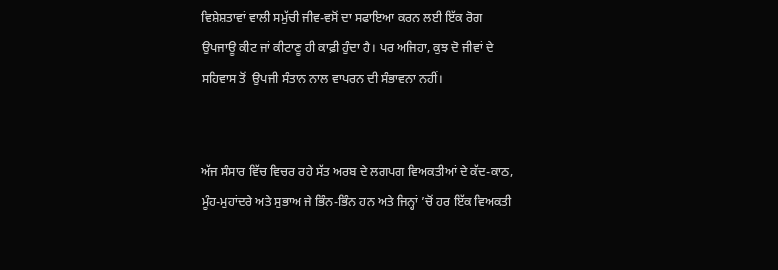ਵਿਸ਼ੇਸ਼ਤਾਵਾਂ ਵਾਲੀ ਸਮੁੱਚੀ ਜੀਵ-ਵਸੋਂ ਦਾ ਸਫਾਇਆ ਕਰਨ ਲਈ ਇੱਕ ਰੋਗ ਉਪਜਾਊ ਕੀਟ ਜਾਂ ਕੀਟਾਣੂ ਹੀ ਕਾਫ਼ੀ ਹੁੰਦਾ ਹੈ। ਪਰ ਅਜਿਹਾ, ਕੁਝ ਦੋ ਜੀਵਾਂ ਦੇ ਸਹਿਵਾਸ ਤੋਂ  ਉਪਜੀ ਸੰਤਾਨ ਨਾਲ ਵਾਪਰਨ ਦੀ ਸੰਭਾਵਨਾ ਨਹੀਂ।


ਅੱਜ ਸੰਸਾਰ ਵਿੱਚ ਵਿਚਰ ਰਹੇ ਸੱਤ ਅਰਬ ਦੇ ਲਗਪਗ ਵਿਅਕਤੀਆਂ ਦੇ ਕੱਦ-ਕਾਠ, ਮੂੰਹ-ਮੁਹਾਂਦਰੇ ਅਤੇ ਸੁਭਾਅ ਜੇ ਭਿੰਨ-ਭਿੰਨ ਹਨ ਅਤੇ ਜਿਨ੍ਹਾਂ ’ਚੋਂ ਹਰ ਇੱਕ ਵਿਅਕਤੀ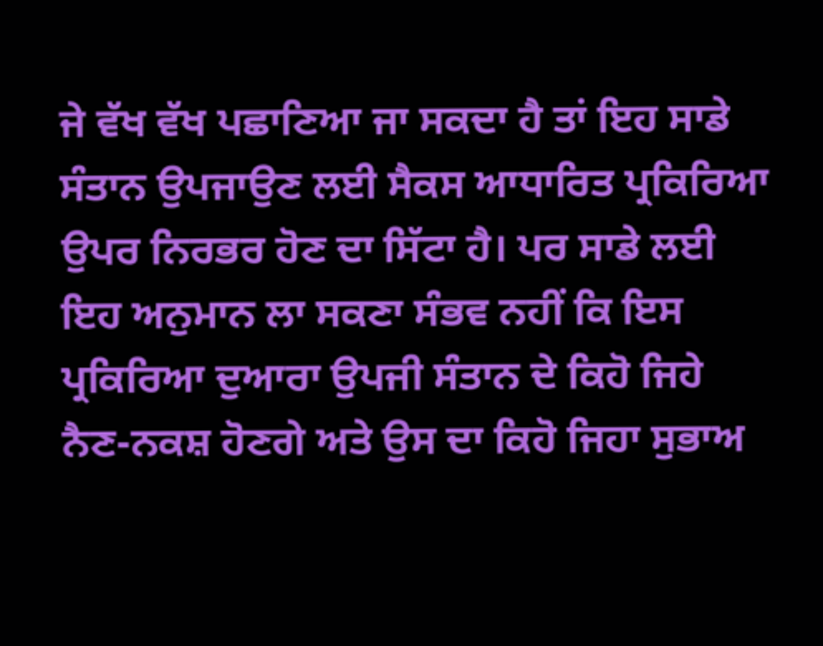ਜੇ ਵੱਖ ਵੱਖ ਪਛਾਣਿਆ ਜਾ ਸਕਦਾ ਹੈ ਤਾਂ ਇਹ ਸਾਡੇ ਸੰਤਾਨ ਉਪਜਾਉਣ ਲਈ ਸੈਕਸ ਆਧਾਰਿਤ ਪ੍ਰਕਿਰਿਆ ਉਪਰ ਨਿਰਭਰ ਹੋਣ ਦਾ ਸਿੱਟਾ ਹੈ। ਪਰ ਸਾਡੇ ਲਈ ਇਹ ਅਨੁਮਾਨ ਲਾ ਸਕਣਾ ਸੰਭਵ ਨਹੀਂ ਕਿ ਇਸ ਪ੍ਰਕਿਰਿਆ ਦੁਆਰਾ ਉਪਜੀ ਸੰਤਾਨ ਦੇ ਕਿਹੋ ਜਿਹੇ ਨੈਣ-ਨਕਸ਼ ਹੋਣਗੇ ਅਤੇ ਉਸ ਦਾ ਕਿਹੋ ਜਿਹਾ ਸੁਭਾਅ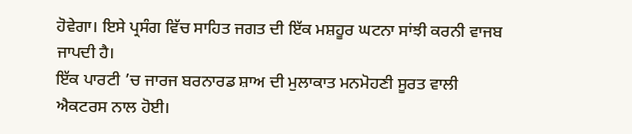ਹੋਵੇਗਾ। ਇਸੇ ਪ੍ਰਸੰਗ ਵਿੱਚ ਸਾਹਿਤ ਜਗਤ ਦੀ ਇੱਕ ਮਸ਼ਹੂਰ ਘਟਨਾ ਸਾਂਝੀ ਕਰਨੀ ਵਾਜਬ ਜਾਪਦੀ ਹੈ।
ਇੱਕ ਪਾਰਟੀ ’ਚ ਜਾਰਜ ਬਰਨਾਰਡ ਸ਼ਾਅ ਦੀ ਮੁਲਾਕਾਤ ਮਨਮੋਹਣੀ ਸੂਰਤ ਵਾਲੀ ਐਕਟਰਸ ਨਾਲ ਹੋਈ।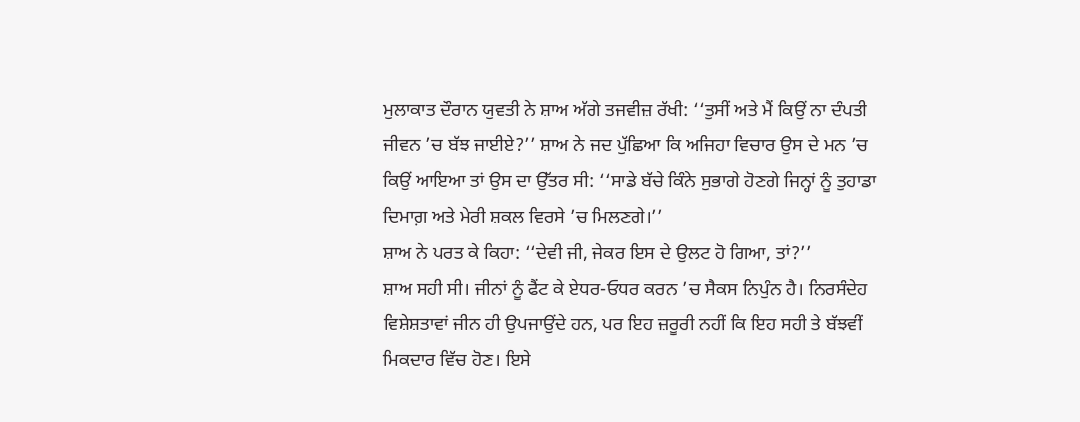ਮੁਲਾਕਾਤ ਦੌਰਾਨ ਯੁਵਤੀ ਨੇ ਸ਼ਾਅ ਅੱਗੇ ਤਜਵੀਜ਼ ਰੱਖੀ: ‘‘ਤੁਸੀਂ ਅਤੇ ਮੈਂ ਕਿਉਂ ਨਾ ਦੰਪਤੀ ਜੀਵਨ ’ਚ ਬੱਝ ਜਾਈਏ?’’ ਸ਼ਾਅ ਨੇ ਜਦ ਪੁੱਛਿਆ ਕਿ ਅਜਿਹਾ ਵਿਚਾਰ ਉਸ ਦੇ ਮਨ ’ਚ ਕਿਉਂ ਆਇਆ ਤਾਂ ਉਸ ਦਾ ਉੱਤਰ ਸੀ: ‘‘ਸਾਡੇ ਬੱਚੇ ਕਿੰਨੇ ਸੁਭਾਗੇ ਹੋਣਗੇ ਜਿਨ੍ਹਾਂ ਨੂੰ ਤੁਹਾਡਾ ਦਿਮਾਗ਼ ਅਤੇ ਮੇਰੀ ਸ਼ਕਲ ਵਿਰਸੇ ’ਚ ਮਿਲਣਗੇ।’’
ਸ਼ਾਅ ਨੇ ਪਰਤ ਕੇ ਕਿਹਾ: ‘‘ਦੇਵੀ ਜੀ, ਜੇਕਰ ਇਸ ਦੇ ਉਲਟ ਹੋ ਗਿਆ, ਤਾਂ?’’
ਸ਼ਾਅ ਸਹੀ ਸੀ। ਜੀਨਾਂ ਨੂੰ ਫੈਂਟ ਕੇ ਏਧਰ-ਓਧਰ ਕਰਨ ’ਚ ਸੈਕਸ ਨਿਪੁੰਨ ਹੈ। ਨਿਰਸੰਦੇਹ ਵਿਸ਼ੇਸ਼ਤਾਵਾਂ ਜੀਨ ਹੀ ਉਪਜਾਉਂਦੇ ਹਨ, ਪਰ ਇਹ ਜ਼ਰੂਰੀ ਨਹੀਂ ਕਿ ਇਹ ਸਹੀ ਤੇ ਬੱਝਵੀਂ ਮਿਕਦਾਰ ਵਿੱਚ ਹੋਣ। ਇਸੇ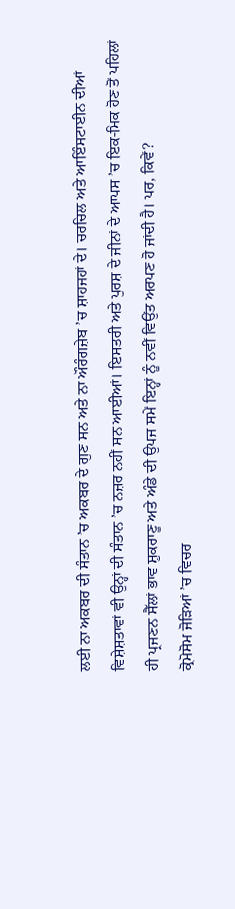ਲਈ ਨਾ ਅਕਬਰ ਦੀ ਸੰਤਾਨ ’ਚ ਅਕਬਰ ਦੇ ਗੁਣ ਸਨ ਅਤੇ ਨਾ ਔਰੰਗਜ਼ੇਬ ’ਚ ਸ਼ਾਹਜਹਾਂ ਦੇ। ਚਰਚਿਲ ਅਤੇ ਆਇੰਸਟਾਈਨ ਦੀਆਂ ਵਿਸ਼ੇਸ਼ਤਾਵਾਂ ਵੀ ਉਨ੍ਹਾਂ ਦੀ ਸੰਤਾਨ ’ਚ ਨਜ਼ਰ ਨਹੀਂ ਸਨ ਆਈਆਂ। ਇਸਤਰੀ ਅਤੇ ਪੁਰਸ਼ ਦੇ ਜੀਨਾਂ ਦੇ ਆਪਸ ’ਚ ਇਕ-ਮਿਕ ਹੋਣ ਤੋਂ ਪਹਿਲਾਂ ਹੀ ਪ੍ਰਜਣਨ ਸੈੱਲਾਂ ਭਾਵ ਸ਼ੁਕਰਾਣੂ ਅਤੇ ਅੰਡੇ ਦੀ ਉਪਜ ਸਮੇਂ ਇਨ੍ਹਾਂ ਨੂੰ ਨਵੀਂ ਵਿਉਂਤ ਅਰਪਣ ਹੋ ਜਾਂਦੀ ਹੈ। ਪਰ, ਕਿਵੇਂ?
ਕ੍ਰੋਮੋਸੋਮ ਜੋੜਿਆਂ ’ਚ ਵਿਚਰ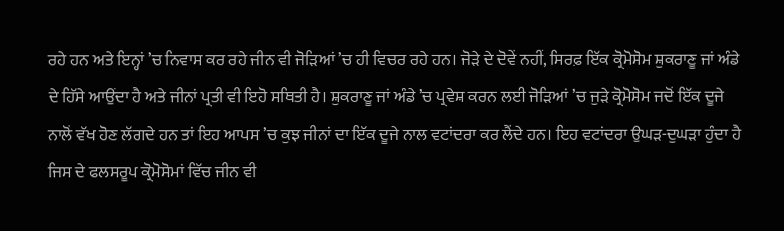ਰਹੇ ਹਨ ਅਤੇ ਇਨ੍ਹਾਂ ’ਚ ਨਿਵਾਸ ਕਰ ਰਹੇ ਜੀਨ ਵੀ ਜੋੜਿਆਂ ’ਚ ਹੀ ਵਿਚਰ ਰਹੇ ਹਨ। ਜੋੜੇ ਦੇ ਦੋਵੇਂ ਨਹੀਂ, ਸਿਰਫ਼ ਇੱਕ ਕ੍ਰੋਮੋਸੋਮ ਸ਼ੁਕਰਾਣੂ ਜਾਂ ਅੰਡੇ ਦੇ ਹਿੱਸੇ ਆਉਂਦਾ ਹੈ ਅਤੇ ਜੀਨਾਂ ਪ੍ਰਤੀ ਵੀ ਇਹੋ ਸਥਿਤੀ ਹੈ। ਸ਼ੁਕਰਾਣੂ ਜਾਂ ਅੰਡੇ ’ਚ ਪ੍ਰਵੇਸ਼ ਕਰਨ ਲਈ ਜੋੜਿਆਂ ’ਚ ਜੁੜੇ ਕ੍ਰੋਮੋਸੋਮ ਜਦੋਂ ਇੱਕ ਦੂਜੇ ਨਾਲੋਂ ਵੱਖ ਹੋਣ ਲੱਗਦੇ ਹਨ ਤਾਂ ਇਹ ਆਪਸ ’ਚ ਕੁਝ ਜੀਨਾਂ ਦਾ ਇੱਕ ਦੂਜੇ ਨਾਲ ਵਟਾਂਦਰਾ ਕਰ ਲੈਂਦੇ ਹਨ। ਇਹ ਵਟਾਂਦਰਾ ਉਘੜ-ਦੁਘੜਾ ਹੁੰਦਾ ਹੈ ਜਿਸ ਦੇ ਫਲਸਰੂਪ ਕ੍ਰੋਮੋਸੋਮਾਂ ਵਿੱਚ ਜੀਨ ਵੀ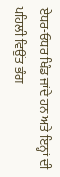ਏਧਰ-ਓਧਰ ਖਿੰਡ ਜਾਂਦੇ ਹਨ ਅਤੇ ਇਨ੍ਹਾਂ ਦੀ ਪਹਿਲੀ ਵਿਉਂਤ ਭੰਗ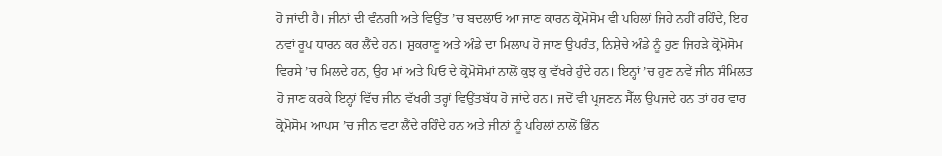ਹੋ ਜਾਂਦੀ ਹੈ। ਜੀਨਾਂ ਦੀ ਵੰਨਗੀ ਅਤੇ ਵਿਉਂਤ ’ਚ ਬਦਲਾਓ ਆ ਜਾਣ ਕਾਰਨ ਕ੍ਰੋਮੋਸੋਮ ਵੀ ਪਹਿਲਾਂ ਜਿਹੇ ਨਹੀਂ ਰਹਿੰਦੇ, ਇਹ ਨਵਾਂ ਰੂਪ ਧਾਰਨ ਕਰ ਲੈਂਦੇ ਹਨ। ਸ਼ੁਕਰਾਣੂ ਅਤੇ ਅੰਡੇ ਦਾ ਮਿਲਾਪ ਹੋ ਜਾਣ ਉਪਰੰਤ, ਨਿਸ਼ੇਚੇ ਅੰਡੇ ਨੂੰ ਹੁਣ ਜਿਹੜੇ ਕ੍ਰੋਮੋਸੋਮ ਵਿਰਸੇ ’ਚ ਮਿਲਦੇ ਹਨ, ਉਹ ਮਾਂ ਅਤੇ ਪਿਓ ਦੇ ਕ੍ਰੋਮੋਸੋਮਾਂ ਨਾਲੋਂ ਕੁਝ ਕੁ ਵੱਖਰੇ ਹੁੰਦੇ ਹਨ। ਇਨ੍ਹਾਂ ’ਚ ਹੁਣ ਨਵੇਂ ਜੀਨ ਸੰਮਿਲਤ ਹੋ ਜਾਣ ਕਰਕੇ ਇਨ੍ਹਾਂ ਵਿੱਚ ਜੀਨ ਵੱਖਰੀ ਤਰ੍ਹਾਂ ਵਿਉਂਤਬੱਧ ਹੋ ਜਾਂਦੇ ਹਨ। ਜਦੋਂ ਵੀ ਪ੍ਰਜਣਨ ਸੈੱਲ ਉਪਜਦੇ ਹਨ ਤਾਂ ਹਰ ਵਾਰ ਕ੍ਰੋਮੋਸੋਮ ਆਪਸ ’ਚ ਜੀਨ ਵਟਾ ਲੈਂਦੇ ਰਹਿੰਦੇ ਹਨ ਅਤੇ ਜੀਨਾਂ ਨੂੰ ਪਹਿਲਾਂ ਨਾਲੋਂ ਭਿੰਨ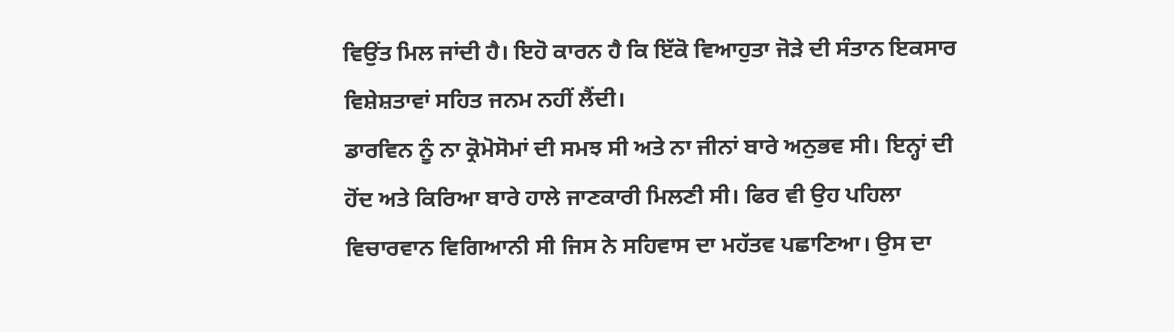ਵਿਉਂਤ ਮਿਲ ਜਾਂਦੀ ਹੈ। ਇਹੋ ਕਾਰਨ ਹੈ ਕਿ ਇੱਕੋ ਵਿਆਹੁਤਾ ਜੋੜੇ ਦੀ ਸੰਤਾਨ ਇਕਸਾਰ ਵਿਸ਼ੇਸ਼ਤਾਵਾਂ ਸਹਿਤ ਜਨਮ ਨਹੀਂ ਲੈਂਦੀ।
ਡਾਰਵਿਨ ਨੂੰ ਨਾ ਕ੍ਰੋਮੋਸੋਮਾਂ ਦੀ ਸਮਝ ਸੀ ਅਤੇ ਨਾ ਜੀਨਾਂ ਬਾਰੇ ਅਨੁਭਵ ਸੀ। ਇਨ੍ਹਾਂ ਦੀ ਹੋਂਦ ਅਤੇ ਕਿਰਿਆ ਬਾਰੇ ਹਾਲੇ ਜਾਣਕਾਰੀ ਮਿਲਣੀ ਸੀ। ਫਿਰ ਵੀ ਉਹ ਪਹਿਲਾ ਵਿਚਾਰਵਾਨ ਵਿਗਿਆਨੀ ਸੀ ਜਿਸ ਨੇ ਸਹਿਵਾਸ ਦਾ ਮਹੱਤਵ ਪਛਾਣਿਆ। ਉਸ ਦਾ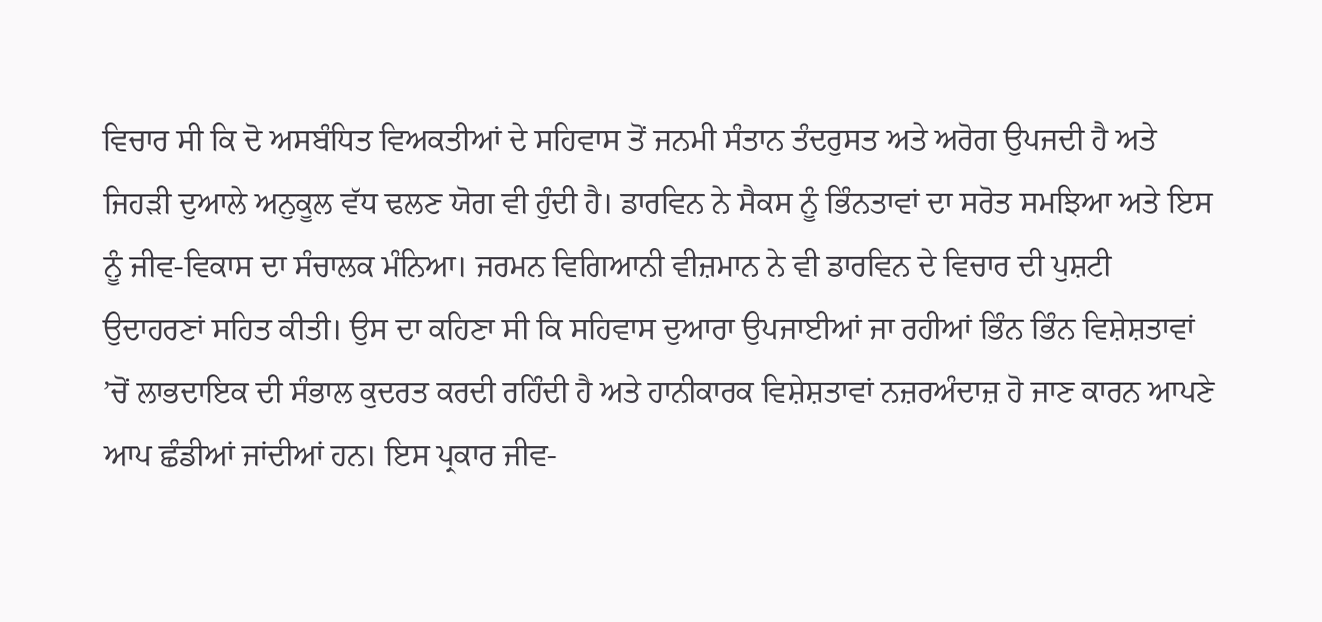ਵਿਚਾਰ ਸੀ ਕਿ ਦੋ ਅਸਬੰਧਿਤ ਵਿਅਕਤੀਆਂ ਦੇ ਸਹਿਵਾਸ ਤੋਂ ਜਨਮੀ ਸੰਤਾਨ ਤੰਦਰੁਸਤ ਅਤੇ ਅਰੋਗ ਉਪਜਦੀ ਹੈ ਅਤੇ ਜਿਹੜੀ ਦੁਆਲੇ ਅਨੁਕੂਲ ਵੱਧ ਢਲਣ ਯੋਗ ਵੀ ਹੁੰਦੀ ਹੈ। ਡਾਰਵਿਨ ਨੇ ਸੈਕਸ ਨੂੰ ਭਿੰਨਤਾਵਾਂ ਦਾ ਸਰੋਤ ਸਮਝਿਆ ਅਤੇ ਇਸ ਨੂੰ ਜੀਵ-ਵਿਕਾਸ ਦਾ ਸੰਚਾਲਕ ਮੰਨਿਆ। ਜਰਮਨ ਵਿਗਿਆਨੀ ਵੀਜ਼ਮਾਨ ਨੇ ਵੀ ਡਾਰਵਿਨ ਦੇ ਵਿਚਾਰ ਦੀ ਪੁਸ਼ਟੀ ਉਦਾਹਰਣਾਂ ਸਹਿਤ ਕੀਤੀ। ਉਸ ਦਾ ਕਹਿਣਾ ਸੀ ਕਿ ਸਹਿਵਾਸ ਦੁਆਰਾ ਉਪਜਾਈਆਂ ਜਾ ਰਹੀਆਂ ਭਿੰਨ ਭਿੰਨ ਵਿਸ਼ੇਸ਼ਤਾਵਾਂ ’ਚੋਂ ਲਾਭਦਾਇਕ ਦੀ ਸੰਭਾਲ ਕੁਦਰਤ ਕਰਦੀ ਰਹਿੰਦੀ ਹੈ ਅਤੇ ਹਾਨੀਕਾਰਕ ਵਿਸ਼ੇਸ਼ਤਾਵਾਂ ਨਜ਼ਰਅੰਦਾਜ਼ ਹੋ ਜਾਣ ਕਾਰਨ ਆਪਣੇ ਆਪ ਛੰਡੀਆਂ ਜਾਂਦੀਆਂ ਹਨ। ਇਸ ਪ੍ਰਕਾਰ ਜੀਵ-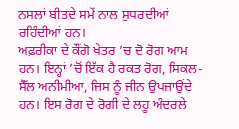ਨਸਲਾਂ ਬੀਤਦੇ ਸਮੇਂ ਨਾਲ ਸੁਧਰਦੀਆਂ ਰਹਿੰਦੀਆਂ ਹਨ।
ਅਫ਼ਰੀਕਾ ਦੇ ਕੌਂਗੋ ਖੇਤਰ ’ਚ ਦੋ ਰੋਗ ਆਮ ਹਨ। ਇਨ੍ਹਾਂ ’ਚੋਂ ਇੱਕ ਹੈ ਰਕਤ ਰੋਗ, ਸਿਕਲ-ਸੈੱਲ ਅਨੀਮੀਆ, ਜਿਸ ਨੂੰ ਜੀਨ ਉਪਜਾਉਂਦੇ ਹਨ। ਇਸ ਰੋਗ ਦੇ ਰੋਗੀ ਦੇ ਲਹੂ ਅੰਦਰਲੇ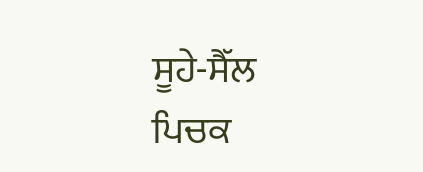ਸੂਹੇ-ਸੈੱਲ ਪਿਚਕ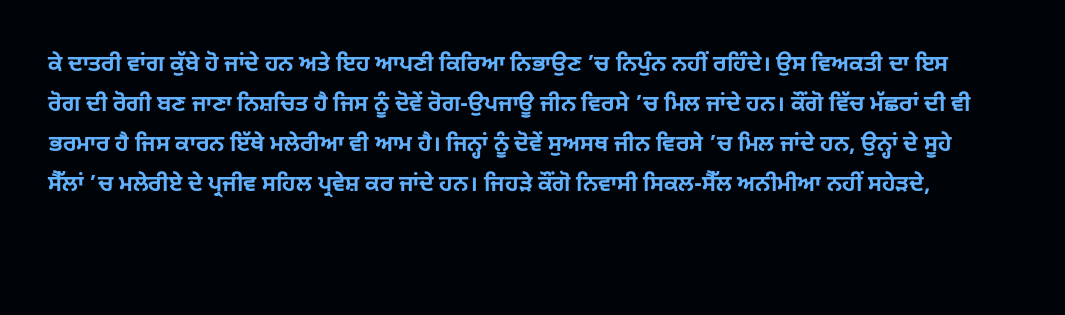ਕੇ ਦਾਤਰੀ ਵਾਂਗ ਕੁੱਬੇ ਹੋ ਜਾਂਦੇ ਹਨ ਅਤੇ ਇਹ ਆਪਣੀ ਕਿਰਿਆ ਨਿਭਾਉਣ ’ਚ ਨਿਪੁੰਨ ਨਹੀਂ ਰਹਿੰਦੇ। ਉਸ ਵਿਅਕਤੀ ਦਾ ਇਸ ਰੋਗ ਦੀ ਰੋਗੀ ਬਣ ਜਾਣਾ ਨਿਸ਼ਚਿਤ ਹੈ ਜਿਸ ਨੂੰ ਦੋਵੇਂ ਰੋਗ-ਉਪਜਾਊ ਜੀਨ ਵਿਰਸੇ ’ਚ ਮਿਲ ਜਾਂਦੇ ਹਨ। ਕੌਂਗੋ ਵਿੱਚ ਮੱਛਰਾਂ ਦੀ ਵੀ ਭਰਮਾਰ ਹੈ ਜਿਸ ਕਾਰਨ ਇੱਥੇ ਮਲੇਰੀਆ ਵੀ ਆਮ ਹੈ। ਜਿਨ੍ਹਾਂ ਨੂੰ ਦੋਵੇਂ ਸੁਅਸਥ ਜੀਨ ਵਿਰਸੇ ’ਚ ਮਿਲ ਜਾਂਦੇ ਹਨ, ਉਨ੍ਹਾਂ ਦੇ ਸੂਹੇ ਸੈੱਲਾਂ ’ਚ ਮਲੇਰੀਏ ਦੇ ਪ੍ਰਜੀਵ ਸਹਿਲ ਪ੍ਰਵੇਸ਼ ਕਰ ਜਾਂਦੇ ਹਨ। ਜਿਹੜੇ ਕੌਂਗੋ ਨਿਵਾਸੀ ਸਿਕਲ-ਸੈੱਲ ਅਨੀਮੀਆ ਨਹੀਂ ਸਹੇੜਦੇ,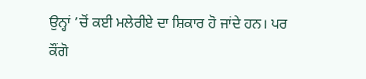ਉਨ੍ਹਾਂ ’ਚੋਂ ਕਈ ਮਲੇਰੀਏ ਦਾ ਸ਼ਿਕਾਰ ਹੋ ਜਾਂਦੇ ਹਨ। ਪਰ ਕੌਂਗੋ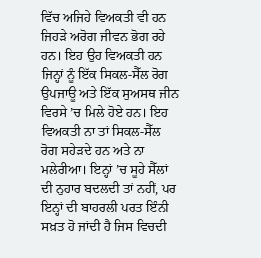ਵਿੱਚ ਅਜਿਹੇ ਵਿਅਕਤੀ ਵੀ ਹਨ ਜਿਹੜੇ ਅਰੋਗ ਜੀਵਨ ਭੋਗ ਰਹੇ ਹਨ। ਇਹ ਉਹ ਵਿਅਕਤੀ ਹਨ ਜਿਨ੍ਹਾਂ ਨੂੰ ਇੱਕ ਸਿਕਲ-ਸੈੱਲ ਰੋਗ ਉਪਜਾਊ ਅਤੇ ਇੱਕ ਸੁਅਸਥ ਜੀਨ ਵਿਰਸੇ ’ਚ ਮਿਲੇ ਹੋਏ ਹਨ। ਇਹ ਵਿਅਕਤੀ ਨਾ ਤਾਂ ਸਿਕਲ-ਸੈੱਲ ਰੋਗ ਸਹੇੜਦੇ ਹਨ ਅਤੇ ਨਾ ਮਲੇਰੀਆ। ਇਨ੍ਹਾਂ ’ਚ ਸੂਹੇ ਸੈੱਲਾਂ ਦੀ ਨੁਹਾਰ ਬਦਲਦੀ ਤਾਂ ਨਹੀਂ, ਪਰ ਇਨ੍ਹਾਂ ਦੀ ਬਾਹਰਲੀ ਪਰਤ ਇੰਨੀ ਸਖ਼ਤ ਹੋ ਜਾਂਦੀ ਹੈ ਜਿਸ ਵਿਚਦੀ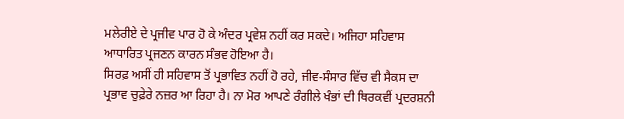ਮਲੇਰੀਏ ਦੇ ਪ੍ਰਜੀਵ ਪਾਰ ਹੋ ਕੇ ਅੰਦਰ ਪ੍ਰਵੇਸ਼ ਨਹੀਂ ਕਰ ਸਕਦੇ। ਅਜਿਹਾ ਸਹਿਵਾਸ ਆਧਾਰਿਤ ਪ੍ਰਜਣਨ ਕਾਰਨ ਸੰਭਵ ਹੋਇਆ ਹੈ।
ਸਿਰਫ਼ ਅਸੀਂ ਹੀ ਸਹਿਵਾਸ ਤੋਂ ਪ੍ਰਭਾਵਿਤ ਨਹੀਂ ਹੋ ਰਹੇ, ਜੀਵ-ਸੰਸਾਰ ਵਿੱਚ ਵੀ ਸੈਕਸ ਦਾ ਪ੍ਰਭਾਵ ਚੁਫ਼ੇਰੇ ਨਜ਼ਰ ਆ ਰਿਹਾ ਹੈ। ਨਾ ਮੋਰ ਆਪਣੇ ਰੰਗੀਲੇ ਖੰਭਾਂ ਦੀ ਥਿਰਕਵੀਂ ਪ੍ਰਦਰਸ਼ਨੀ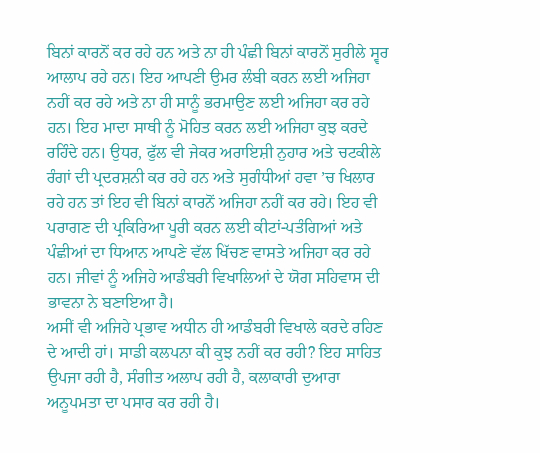ਬਿਨਾਂ ਕਾਰਨੋਂ ਕਰ ਰਹੇ ਹਨ ਅਤੇ ਨਾ ਹੀ ਪੰਛੀ ਬਿਨਾਂ ਕਾਰਨੋਂ ਸੁਰੀਲੇ ਸ੍ਵਰ ਆਲਾਪ ਰਹੇ ਹਨ। ਇਹ ਆਪਣੀ ਉਮਰ ਲੰਬੀ ਕਰਨ ਲਈ ਅਜਿਹਾ ਨਹੀਂ ਕਰ ਰਹੇ ਅਤੇ ਨਾ ਹੀ ਸਾਨੂੰ ਭਰਮਾਉਣ ਲਈ ਅਜਿਹਾ ਕਰ ਰਹੇ ਹਨ। ਇਹ ਮਾਦਾ ਸਾਥੀ ਨੂੰ ਮੋਹਿਤ ਕਰਨ ਲਈ ਅਜਿਹਾ ਕੁਝ ਕਰਦੇ ਰਹਿੰਦੇ ਹਨ। ਉਧਰ, ਫੁੱਲ ਵੀ ਜੇਕਰ ਅਰਾਇਸ਼ੀ ਨੁਹਾਰ ਅਤੇ ਚਟਕੀਲੇ ਰੰਗਾਂ ਦੀ ਪ੍ਰਦਰਸ਼ਨੀ ਕਰ ਰਹੇ ਹਨ ਅਤੇ ਸੁਗੰਧੀਆਂ ਹਵਾ ’ਚ ਖਿਲਾਰ ਰਹੇ ਹਨ ਤਾਂ ਇਹ ਵੀ ਬਿਨਾਂ ਕਾਰਨੋਂ ਅਜਿਹਾ ਨਹੀਂ ਕਰ ਰਹੇ। ਇਹ ਵੀ ਪਰਾਗਣ ਦੀ ਪ੍ਰਕਿਰਿਆ ਪੂਰੀ ਕਰਨ ਲਈ ਕੀਟਾਂ-ਪਤੰਗਿਆਂ ਅਤੇ ਪੰਛੀਆਂ ਦਾ ਧਿਆਨ ਆਪਣੇ ਵੱਲ ਖਿੱਚਣ ਵਾਸਤੇ ਅਜਿਹਾ ਕਰ ਰਹੇ ਹਨ। ਜੀਵਾਂ ਨੂੰ ਅਜਿਹੇ ਆਡੰਬਰੀ ਵਿਖਾਲਿਆਂ ਦੇ ਯੋਗ ਸਹਿਵਾਸ ਦੀ ਭਾਵਨਾ ਨੇ ਬਣਾਇਆ ਹੈ।
ਅਸੀਂ ਵੀ ਅਜਿਹੇ ਪ੍ਰਭਾਵ ਅਧੀਨ ਹੀ ਆਡੰਬਰੀ ਵਿਖਾਲੇ ਕਰਦੇ ਰਹਿਣ ਦੇ ਆਦੀ ਹਾਂ। ਸਾਡੀ ਕਲਪਨਾ ਕੀ ਕੁਝ ਨਹੀਂ ਕਰ ਰਹੀ? ਇਹ ਸਾਹਿਤ ਉਪਜਾ ਰਹੀ ਹੈ, ਸੰਗੀਤ ਅਲਾਪ ਰਹੀ ਹੈ, ਕਲਾਕਾਰੀ ਦੁਆਰਾ ਅਨੂਪਮਤਾ ਦਾ ਪਸਾਰ ਕਰ ਰਹੀ ਹੈ।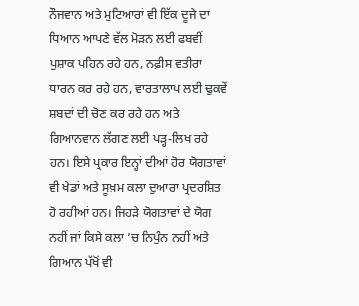ਨੌਜਵਾਨ ਅਤੇ ਮੁਟਿਆਰਾਂ ਵੀ ਇੱਕ ਦੂਜੇ ਦਾ ਧਿਆਨ ਆਪਣੇ ਵੱਲ ਮੋੜਨ ਲਈ ਫਬਵੀਂ ਪੁਸ਼ਾਕ ਪਹਿਨ ਰਹੇ ਹਨ, ਨਫ਼ੀਸ ਵਤੀਰਾ ਧਾਰਨ ਕਰ ਰਹੇ ਹਨ, ਵਾਰਤਾਲਾਪ ਲਈ ਢੁਕਵੇਂ ਸ਼ਬਦਾਂ ਦੀ ਚੋਣ ਕਰ ਰਹੇ ਹਨ ਅਤੇ ਗਿਆਨਵਾਨ ਲੱਗਣ ਲਈ ਪੜ੍ਹ-ਲਿਖ ਰਹੇ ਹਨ। ਇਸੇ ਪ੍ਰਕਾਰ ਇਨ੍ਹਾਂ ਦੀਆਂ ਹੋਰ ਯੋਗਤਾਵਾਂ ਵੀ ਖੇਡਾਂ ਅਤੇ ਸੂਖ਼ਮ ਕਲਾ ਦੁਆਰਾ ਪ੍ਰਦਰਸ਼ਿਤ ਹੋ ਰਹੀਆਂ ਹਨ। ਜਿਹੜੇ ਯੋਗਤਾਵਾਂ ਦੇ ਯੋਗ ਨਹੀਂ ਜਾਂ ਕਿਸੇ ਕਲਾ ’ਚ ਨਿਪੁੰਨ ਨਹੀਂ ਅਤੇ ਗਿਆਨ ਪੱਖੋਂ ਵੀ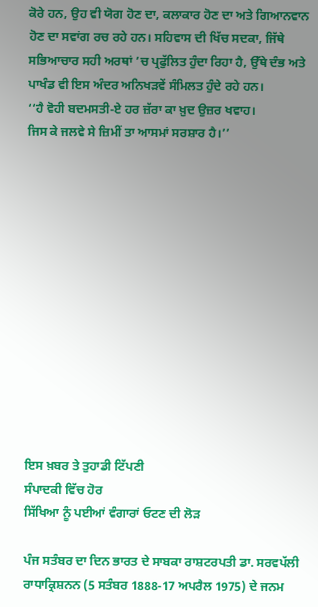ਕੋਰੇ ਹਨ, ਉਹ ਵੀ ਯੋਗ ਹੋਣ ਦਾ, ਕਲਾਕਾਰ ਹੋਣ ਦਾ ਅਤੇ ਗਿਆਨਵਾਨ ਹੋਣ ਦਾ ਸਵਾਂਗ ਰਚ ਰਹੇ ਹਨ। ਸਹਿਵਾਸ ਦੀ ਖਿੱਚ ਸਦਕਾ, ਜਿੱਥੇ ਸਭਿਆਚਾਰ ਸਹੀ ਅਰਥਾਂ ’ਚ ਪ੍ਰਫੁੱਲਿਤ ਹੁੰਦਾ ਰਿਹਾ ਹੈ, ਉੱਥੇ ਦੰਭ ਅਤੇ ਪਾਖੰਡ ਵੀ ਇਸ ਅੰਦਰ ਅਨਿਖੜਵੇਂ ਸੰਮਿਲਤ ਹੁੰਦੇ ਰਹੇ ਹਨ।
‘‘ਹੈ ਵੋਹੀ ਬਦਮਸਤੀ-ਏ ਹਰ ਜ਼ੱਰਾ ਕਾ ਖ਼ੁਦ ਉਜ਼ਰ ਖਵਾਹ।
ਜਿਸ ਕੇ ਜਲਵੇ ਸੇ ਜ਼ਿਮੀਂ ਤਾ ਆਸਮਾਂ ਸਰਸ਼ਾਰ ਹੈ।’’













ਇਸ ਖ਼ਬਰ ਤੇ ਤੁਹਾਡੀ ਟਿੱਪਣੀ
ਸੰਪਾਦਕੀ ਵਿੱਚ ਹੋਰ
ਸਿੱਖਿਆ ਨੂੰ ਪਈਆਂ ਵੰਗਾਰਾਂ ਓਟਣ ਦੀ ਲੋੜ

ਪੰਜ ਸਤੰਬਰ ਦਾ ਦਿਨ ਭਾਰਤ ਦੇ ਸਾਬਕਾ ਰਾਸ਼ਟਰਪਤੀ ਡਾ. ਸਰਵਪੱਲੀ ਰਾਧਾਕ੍ਰਿਸ਼ਨਨ (5 ਸਤੰਬਰ 1888-17 ਅਪਰੈਲ 1975) ਦੇ ਜਨਮ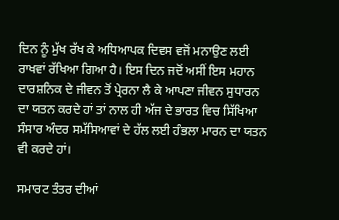ਦਿਨ ਨੂੰ ਮੁੱਖ ਰੱਖ ਕੇ ਅਧਿਆਪਕ ਦਿਵਸ ਵਜੋਂ ਮਨਾਉਣ ਲਈ ਰਾਖਵਾਂ ਰੱਖਿਆ ਗਿਆ ਹੈ। ਇਸ ਦਿਨ ਜਦੋਂ ਅਸੀਂ ਇਸ ਮਹਾਨ ਦਾਰਸ਼ਨਿਕ ਦੇ ਜੀਵਨ ਤੋਂ ਪ੍ਰੇਰਨਾ ਲੈ ਕੇ ਆਪਣਾ ਜੀਵਨ ਸੁਧਾਰਨ ਦਾ ਯਤਨ ਕਰਦੇ ਹਾਂ ਤਾਂ ਨਾਲ ਹੀ ਅੱਜ ਦੇ ਭਾਰਤ ਵਿਚ ਸਿੱਖਿਆ ਸੰਸਾਰ ਅੰਦਰ ਸਮੱਸਿਆਵਾਂ ਦੇ ਹੱਲ ਲਈ ਹੰਭਲਾ ਮਾਰਨ ਦਾ ਯਤਨ ਵੀ ਕਰਦੇ ਹਾਂ।

ਸਮਾਰਟ ਤੰਤਰ ਦੀਆਂ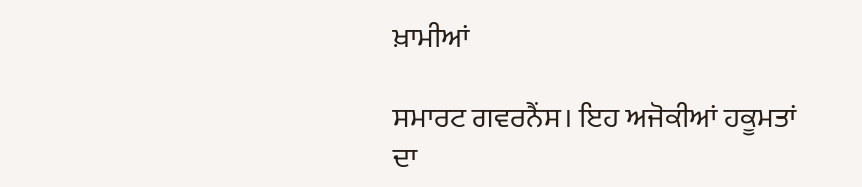ਖ਼ਾਮੀਆਂ

ਸਮਾਰਟ ਗਵਰਨੈਂਸ। ਇਹ ਅਜੋਕੀਆਂ ਹਕੂਮਤਾਂ ਦਾ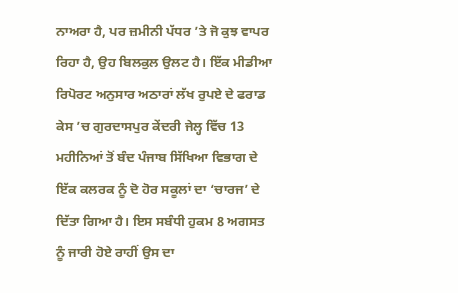ਨਾਅਰਾ ਹੈ, ਪਰ ਜ਼ਮੀਨੀ ਪੱਧਰ ’ਤੇ ਜੋ ਕੁਝ ਵਾਪਰ ਰਿਹਾ ਹੈ, ਉਹ ਬਿਲਕੁਲ ਉਲਟ ਹੈ। ਇੱਕ ਮੀਡੀਆ ਰਿਪੋਰਟ ਅਨੁਸਾਰ ਅਠਾਰਾਂ ਲੱਖ ਰੁਪਏ ਦੇ ਫਰਾਡ ਕੇਸ ’ਚ ਗੁਰਦਾਸਪੁਰ ਕੇਂਦਰੀ ਜੇਲ੍ਹ ਵਿੱਚ 13 ਮਹੀਨਿਆਂ ਤੋਂ ਬੰਦ ਪੰਜਾਬ ਸਿੱਖਿਆ ਵਿਭਾਗ ਦੇ ਇੱਕ ਕਲਰਕ ਨੂੰ ਦੋ ਹੋਰ ਸਕੂਲਾਂ ਦਾ ‘ਚਾਰਜ’ ਦੇ ਦਿੱਤਾ ਗਿਆ ਹੈ। ਇਸ ਸਬੰਧੀ ਹੁਕਮ 8 ਅਗਸਤ ਨੂੰ ਜਾਰੀ ਹੋਏ ਰਾਹੀਂ ਉਸ ਦਾ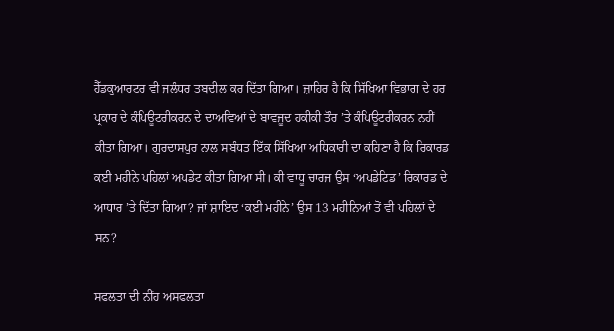ਹੈੱਡਕੁਆਰਟਰ ਵੀ ਜਲੰਧਰ ਤਬਦੀਲ ਕਰ ਦਿੱਤਾ ਗਿਆ। ਜ਼ਾਹਿਰ ਹੈ ਕਿ ਸਿੱਖਿਆ ਵਿਭਾਗ ਦੇ ਹਰ ਪ੍ਰਕਾਰ ਦੇ ਕੰਪਿਊਟਰੀਕਰਨ ਦੇ ਦਾਅਵਿਆਂ ਦੇ ਬਾਵਜੂਦ ਹਕੀਕੀ ਤੌਰ ’ਤੇ ਕੰਪਿਊਟਰੀਕਰਨ ਨਹੀਂ ਕੀਤਾ ਗਿਆ। ਗੁਰਦਾਸਪੁਰ ਨਾਲ ਸਬੰਧਤ ਇੱਕ ਸਿੱਖਿਆ ਅਧਿਕਾਰੀ ਦਾ ਕਹਿਣਾ ਹੈ ਕਿ ਰਿਕਾਰਡ ਕਈ ਮਹੀਨੇ ਪਹਿਲਾਂ ਅਪਡੇਟ ਕੀਤਾ ਗਿਆ ਸੀ। ਕੀ ਵਾਧੂ ਚਾਰਜ ਉਸ ‘ਅਪਡੇਟਿਡ’ ਰਿਕਾਰਡ ਦੇ ਆਧਾਰ ’ਤੇ ਦਿੱਤਾ ਗਿਆ? ਜਾਂ ਸ਼ਾਇਦ ‘ਕਈ ਮਹੀਨੇ’ ਉਸ 13 ਮਹੀਨਿਆਂ ਤੋਂ ਵੀ ਪਹਿਲਾਂ ਦੇ ਸਨ?

ਸਫਲਤਾ ਦੀ ਨੀਂਹ ਅਸਫਲਤਾ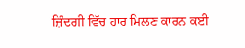ਜ਼ਿੰਦਗੀ ਵਿੱਚ ਹਾਰ ਮਿਲਣ ਕਾਰਨ ਕਈ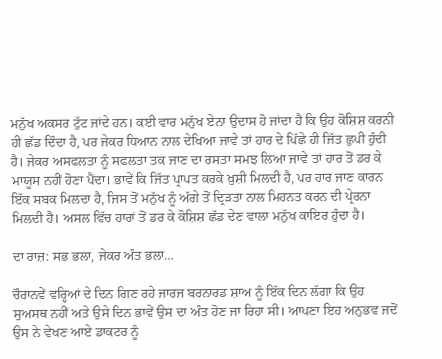ਮਨੁੱਖ ਅਕਸਰ ਟੁੱਟ ਜਾਂਦੇ ਹਨ। ਕਈ ਵਾਰ ਮਨੁੱਖ ਏਨਾ ਉਦਾਸ ਹੋ ਜਾਂਦਾ ਹੈ ਕਿ ਉਹ ਕੋਸ਼ਿਸ਼ ਕਰਨੀ ਹੀ ਛੱਡ ਦਿੰਦਾ ਹੈ, ਪਰ ਜੇਕਰ ਧਿਆਨ ਨਾਲ ਦੇਖਿਆ ਜਾਵੇ ਤਾਂ ਹਾਰ ਦੇ ਪਿੱਛੇ ਹੀ ਜਿੱਤ ਛੁਪੀ ਹੁੰਦੀ ਹੈ। ਜੇਕਰ ਅਸਫਲਤਾ ਨੂੰ ਸਫਲਤਾ ਤਕ ਜਾਣ ਦਾ ਰਸਤਾ ਸਮਝ ਲਿਆ ਜਾਵੇ ਤਾਂ ਹਾਰ ਤੋਂ ਡਰ ਕੇ ਮਾਯੂਸ ਨਹੀਂ ਹੋਣਾ ਪੈਂਦਾ। ਭਾਵੇਂ ਕਿ ਜਿੱਤ ਪ੍ਰਾਪਤ ਕਰਕੇ ਖ਼ੁਸ਼ੀ ਮਿਲਦੀ ਹੈ, ਪਰ ਹਾਰ ਜਾਣ ਕਾਰਨ ਇੱਕ ਸਬਕ ਮਿਲਦਾ ਹੈ, ਜਿਸ ਤੋਂ ਮਨੁੱਖ ਨੂੰ ਅੱਗੇ ਤੋਂ ਦ੍ਰਿੜਤਾ ਨਾਲ ਮਿਹਨਤ ਕਰਨ ਦੀ ਪ੍ਰੇਰਨਾ ਮਿਲਦੀ ਹੈ। ਅਸਲ ਵਿੱਚ ਹਾਰਾਂ ਤੋਂ ਡਰ ਕੇ ਕੋਸ਼ਿਸ਼ ਛੱਡ ਦੇਣ ਵਾਲਾ ਮਨੁੱਖ ਕਾਇਰ ਹੁੰਦਾ ਹੈ।

ਦਾ ਰਾਜ਼: ਸਭ ਭਲਾ, ਜੇਕਰ ਅੰਤ ਭਲਾ…

ਚੌਰਾਨਵੇਂ ਵਰ੍ਹਿਆਂ ਦੇ ਦਿਨ ਗਿਣ ਰਹੇ ਜਾਰਜ ਬਰਨਾਰਡ ਸ਼ਾਅ ਨੂੰ ਇੱਕ ਦਿਨ ਲੱਗਾ ਕਿ ਉਹ ਸੁਅਸਥ ਨਹੀਂ ਅਤੇ ਉਸੇ ਦਿਨ ਭਾਵੇਂ ਉਸ ਦਾ ਅੰਤ ਹੋਣ ਜਾ ਰਿਹਾ ਸੀ। ਆਪਣਾ ਇਹ ਅਨੁਭਵ ਜਦੋਂ ਉਸ ਨੇ ਵੇਖਣ ਆਏ ਡਾਕਟਰ ਨੂੰ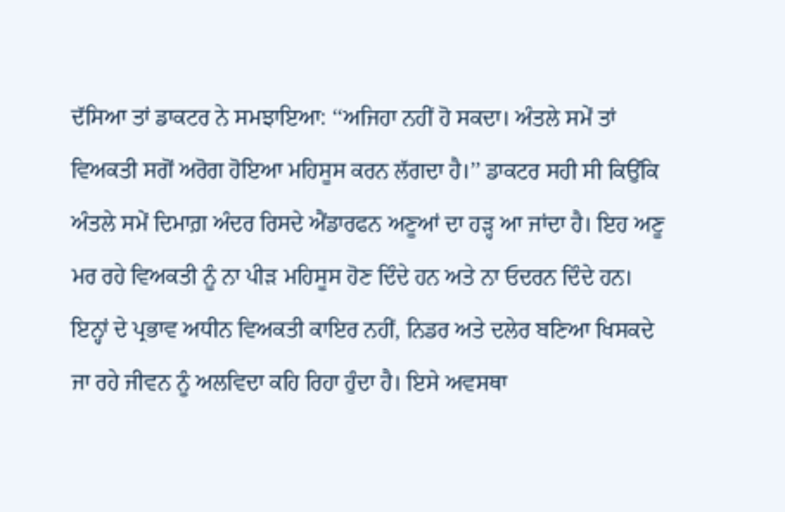ਦੱਸਿਆ ਤਾਂ ਡਾਕਟਰ ਨੇ ਸਮਝਾਇਆ: ‘‘ਅਜਿਹਾ ਨਹੀਂ ਹੋ ਸਕਦਾ। ਅੰਤਲੇ ਸਮੇਂ ਤਾਂ ਵਿਅਕਤੀ ਸਗੋਂ ਅਰੋਗ ਹੋਇਆ ਮਹਿਸੂਸ ਕਰਨ ਲੱਗਦਾ ਹੈ।’’ ਡਾਕਟਰ ਸਹੀ ਸੀ ਕਿਉਂਕਿ ਅੰਤਲੇ ਸਮੇਂ ਦਿਮਾਗ਼ ਅੰਦਰ ਰਿਸਦੇ ਐਂਡਾਰਫਨ ਅਣੂਆਂ ਦਾ ਹੜ੍ਹ ਆ ਜਾਂਦਾ ਹੈ। ਇਹ ਅਣੂ ਮਰ ਰਹੇ ਵਿਅਕਤੀ ਨੂੰ ਨਾ ਪੀੜ ਮਹਿਸੂਸ ਹੋਣ ਦਿੰਦੇ ਹਨ ਅਤੇ ਨਾ ਓਦਰਨ ਦਿੰਦੇ ਹਨ। ਇਨ੍ਹਾਂ ਦੇ ਪ੍ਰਭਾਵ ਅਧੀਨ ਵਿਅਕਤੀ ਕਾਇਰ ਨਹੀਂ, ਨਿਡਰ ਅਤੇ ਦਲੇਰ ਬਣਿਆ ਖਿਸਕਦੇ ਜਾ ਰਹੇ ਜੀਵਨ ਨੂੰ ਅਲਵਿਦਾ ਕਹਿ ਰਿਹਾ ਹੁੰਦਾ ਹੈ। ਇਸੇ ਅਵਸਥਾ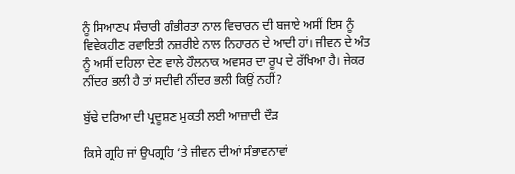ਨੂੰ ਸਿਆਣਪ ਸੰਚਾਰੀ ਗੰਭੀਰਤਾ ਨਾਲ ਵਿਚਾਰਨ ਦੀ ਬਜਾਏ ਅਸੀਂ ਇਸ ਨੂੰ ਵਿਵੇਕਹੀਣ ਰਵਾਇਤੀ ਨਜ਼ਰੀਏ ਨਾਲ ਨਿਹਾਰਨ ਦੇ ਆਦੀ ਹਾਂ। ਜੀਵਨ ਦੇ ਅੰਤ ਨੂੰ ਅਸੀਂ ਦਹਿਲਾ ਦੇਣ ਵਾਲੇ ਹੌਲਨਾਕ ਅਵਸਰ ਦਾ ਰੂਪ ਦੇ ਰੱਖਿਆ ਹੈ। ਜੇਕਰ ਨੀਂਦਰ ਭਲੀ ਹੈ ਤਾਂ ਸਦੀਵੀ ਨੀਂਦਰ ਭਲੀ ਕਿਉਂ ਨਹੀਂ?

ਬੁੱਢੇ ਦਰਿਆ ਦੀ ਪ੍ਰਦੂਸ਼ਣ ਮੁਕਤੀ ਲਈ ਆਜ਼ਾਦੀ ਦੌੜ

ਕਿਸੇ ਗ੍ਰਹਿ ਜਾਂ ਉਪਗ੍ਰਹਿ ‘ਤੇ ਜੀਵਨ ਦੀਆਂ ਸੰਭਾਵਨਾਵਾਂ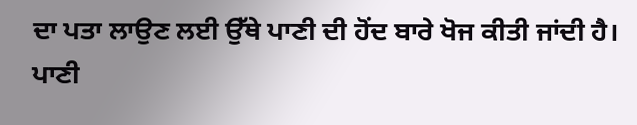ਦਾ ਪਤਾ ਲਾਉਣ ਲਈ ਉੱਥੇ ਪਾਣੀ ਦੀ ਹੋਂਦ ਬਾਰੇ ਖੋਜ ਕੀਤੀ ਜਾਂਦੀ ਹੈ। ਪਾਣੀ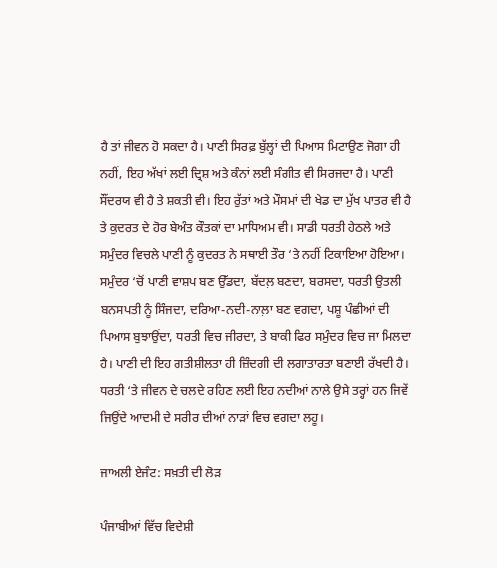ਹੈ ਤਾਂ ਜੀਵਨ ਹੋ ਸਕਦਾ ਹੈ। ਪਾਣੀ ਸਿਰਫ਼ ਬੁੱਲ੍ਹਾਂ ਦੀ ਪਿਆਸ ਮਿਟਾਉਣ ਜੋਗਾ ਹੀ ਨਹੀਂ, ਇਹ ਅੱਖਾਂ ਲਈ ਦ੍ਰਿਸ਼ ਅਤੇ ਕੰਨਾਂ ਲਈ ਸੰਗੀਤ ਵੀ ਸਿਰਜਦਾ ਹੈ। ਪਾਣੀ ਸੌਂਦਰਯ ਵੀ ਹੈ ਤੇ ਸ਼ਕਤੀ ਵੀ। ਇਹ ਰੁੱਤਾਂ ਅਤੇ ਮੌਸਮਾਂ ਦੀ ਖੇਡ ਦਾ ਮੁੱਖ ਪਾਤਰ ਵੀ ਹੈ ਤੇ ਕੁਦਰਤ ਦੇ ਹੋਰ ਬੇਅੰਤ ਕੌਤਕਾਂ ਦਾ ਮਾਧਿਅਮ ਵੀ। ਸਾਡੀ ਧਰਤੀ ਹੇਠਲੇ ਅਤੇ ਸਮੁੰਦਰ ਵਿਚਲੇ ਪਾਣੀ ਨੂੰ ਕੁਦਰਤ ਨੇ ਸਥਾਈ ਤੌਰ ‘ਤੇ ਨਹੀਂ ਟਿਕਾਇਆ ਹੋਇਆ। ਸਮੁੰਦਰ ‘ਚੋਂ ਪਾਣੀ ਵਾਸ਼ਪ ਬਣ ਉੱਡਦਾ, ਬੱਦਲ਼ ਬਣਦਾ, ਬਰਸਦਾ, ਧਰਤੀ ਉਤਲੀ ਬਨਸਪਤੀ ਨੂੰ ਸਿੰਜਦਾ, ਦਰਿਆ-ਨਦੀ-ਨਾਲ਼ਾ ਬਣ ਵਗਦਾ, ਪਸ਼ੂ ਪੰਛੀਆਂ ਦੀ ਪਿਆਸ ਬੁਝਾਉਂਦਾ, ਧਰਤੀ ਵਿਚ ਜੀਰਦਾ, ਤੇ ਬਾਕੀ ਫਿਰ ਸਮੁੰਦਰ ਵਿਚ ਜਾ ਮਿਲਦਾ ਹੈ। ਪਾਣੀ ਦੀ ਇਹ ਗਤੀਸ਼ੀਲਤਾ ਹੀ ਜ਼ਿੰਦਗੀ ਦੀ ਲਗਾਤਾਰਤਾ ਬਣਾਈ ਰੱਖਦੀ ਹੈ। ਧਰਤੀ ‘ਤੇ ਜੀਵਨ ਦੇ ਚਲਦੇ ਰਹਿਣ ਲਈ ਇਹ ਨਦੀਆਂ ਨਾਲੇ ਉਸੇ ਤਰ੍ਹਾਂ ਹਨ ਜਿਵੇਂ ਜਿਉਂਦੇ ਆਦਮੀ ਦੇ ਸਰੀਰ ਦੀਆਂ ਨਾੜਾਂ ਵਿਚ ਵਗਦਾ ਲਹੂ।

ਜਾਅਲੀ ਏਜੰਟ: ਸਖ਼ਤੀ ਦੀ ਲੋੜ

ਪੰਜਾਬੀਆਂ ਵਿੱਚ ਵਿਦੇਸ਼ੀ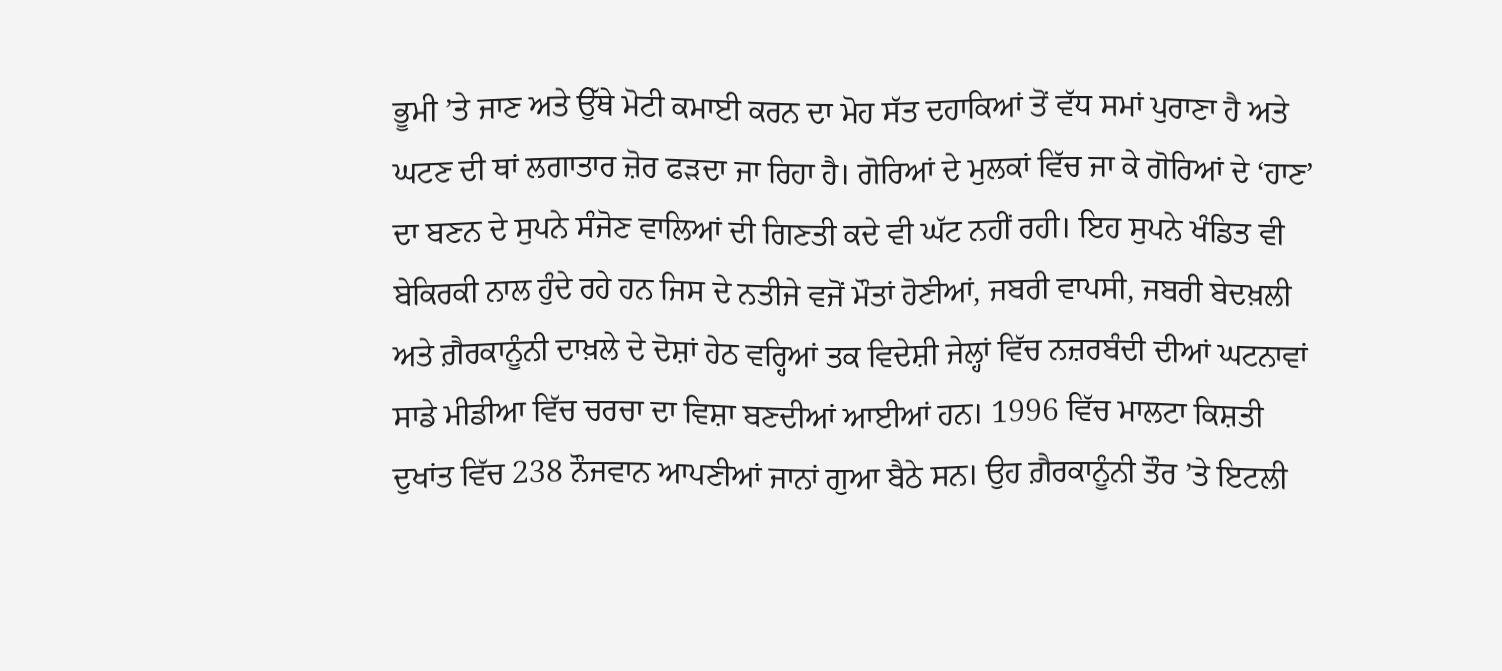ਭੂਮੀ ’ਤੇ ਜਾਣ ਅਤੇ ਉੱਥੇ ਮੋਟੀ ਕਮਾਈ ਕਰਨ ਦਾ ਮੋਹ ਸੱਤ ਦਹਾਕਿਆਂ ਤੋਂ ਵੱਧ ਸਮਾਂ ਪੁਰਾਣਾ ਹੈ ਅਤੇ ਘਟਣ ਦੀ ਥਾਂ ਲਗਾਤਾਰ ਜ਼ੋਰ ਫੜਦਾ ਜਾ ਰਿਹਾ ਹੈ। ਗੋਰਿਆਂ ਦੇ ਮੁਲਕਾਂ ਵਿੱਚ ਜਾ ਕੇ ਗੋਰਿਆਂ ਦੇ ‘ਹਾਣ’ ਦਾ ਬਣਨ ਦੇ ਸੁਪਨੇ ਸੰਜੋਣ ਵਾਲਿਆਂ ਦੀ ਗਿਣਤੀ ਕਦੇ ਵੀ ਘੱਟ ਨਹੀਂ ਰਹੀ। ਇਹ ਸੁਪਨੇ ਖੰਡਿਤ ਵੀ ਬੇਕਿਰਕੀ ਨਾਲ ਹੁੰਦੇ ਰਹੇ ਹਨ ਜਿਸ ਦੇ ਨਤੀਜੇ ਵਜੋਂ ਮੌਤਾਂ ਹੋਣੀਆਂ, ਜਬਰੀ ਵਾਪਸੀ, ਜਬਰੀ ਬੇਦਖ਼ਲੀ ਅਤੇ ਗ਼ੈਰਕਾਨੂੰਨੀ ਦਾਖ਼ਲੇ ਦੇ ਦੋਸ਼ਾਂ ਹੇਠ ਵਰ੍ਹਿਆਂ ਤਕ ਵਿਦੇਸ਼ੀ ਜੇਲ੍ਹਾਂ ਵਿੱਚ ਨਜ਼ਰਬੰਦੀ ਦੀਆਂ ਘਟਨਾਵਾਂ ਸਾਡੇ ਮੀਡੀਆ ਵਿੱਚ ਚਰਚਾ ਦਾ ਵਿਸ਼ਾ ਬਣਦੀਆਂ ਆਈਆਂ ਹਨ। 1996 ਵਿੱਚ ਮਾਲਟਾ ਕਿਸ਼ਤੀ ਦੁਖਾਂਤ ਵਿੱਚ 238 ਨੌਜਵਾਨ ਆਪਣੀਆਂ ਜਾਨਾਂ ਗੁਆ ਬੈਠੇ ਸਨ। ਉਹ ਗ਼ੈਰਕਾਨੂੰਨੀ ਤੌਰ ’ਤੇ ਇਟਲੀ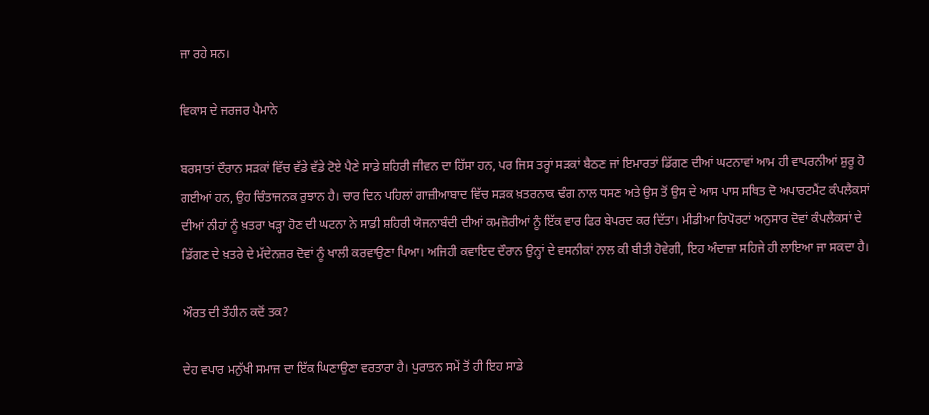ਜਾ ਰਹੇ ਸਨ।

ਵਿਕਾਸ ਦੇ ਜਰਜਰ ਪੈਮਾਨੇ

ਬਰਸਾਤਾਂ ਦੌਰਾਨ ਸੜਕਾਂ ਵਿੱਚ ਵੱਡੇ ਵੱਡੇ ਟੋਏ ਪੈਣੇ ਸਾਡੇ ਸ਼ਹਿਰੀ ਜੀਵਨ ਦਾ ਹਿੱਸਾ ਹਨ, ਪਰ ਜਿਸ ਤਰ੍ਹਾਂ ਸੜਕਾਂ ਬੈਠਣ ਜਾਂ ਇਮਾਰਤਾਂ ਡਿੱਗਣ ਦੀਆਂ ਘਟਨਾਵਾਂ ਆਮ ਹੀ ਵਾਪਰਨੀਆਂ ਸ਼ੁਰੂ ਹੋ ਗਈਆਂ ਹਨ, ਉਹ ਚਿੰਤਾਜਨਕ ਰੁਝਾਨ ਹੈ। ਚਾਰ ਦਿਨ ਪਹਿਲਾਂ ਗਾਜ਼ੀਆਬਾਦ ਵਿੱਚ ਸੜਕ ਖ਼ਤਰਨਾਕ ਢੰਗ ਨਾਲ ਧਸਣ ਅਤੇ ਉਸ ਤੋਂ ਉਸ ਦੇ ਆਸ ਪਾਸ ਸਥਿਤ ਦੋ ਅਪਾਰਟਮੈਂਟ ਕੰਪਲੈਕਸਾਂ ਦੀਆਂ ਨੀਹਾਂ ਨੂੰ ਖ਼ਤਰਾ ਖੜ੍ਹਾ ਹੋਣ ਦੀ ਘਟਨਾ ਨੇ ਸਾਡੀ ਸ਼ਹਿਰੀ ਯੋਜਨਾਬੰਦੀ ਦੀਆਂ ਕਮਜ਼ੋਰੀਆਂ ਨੂੰ ਇੱਕ ਵਾਰ ਫਿਰ ਬੇਪਰਦ ਕਰ ਦਿੱਤਾ। ਮੀਡੀਆ ਰਿਪੋਰਟਾਂ ਅਨੁਸਾਰ ਦੋਵਾਂ ਕੰਪਲੈਕਸਾਂ ਦੇ ਡਿੱਗਣ ਦੇ ਖ਼ਤਰੇ ਦੇ ਮੱਦੇਨਜ਼ਰ ਦੋਵਾਂ ਨੂੰ ਖਾਲੀ ਕਰਵਾਉਣਾ ਪਿਆ। ਅਜਿਹੀ ਕਵਾਇਦ ਦੌਰਾਨ ਉਨ੍ਹਾਂ ਦੇ ਵਸਨੀਕਾਂ ਨਾਲ ਕੀ ਬੀਤੀ ਹੋਵੇਗੀ, ਇਹ ਅੰਦਾਜ਼ਾ ਸਹਿਜੇ ਹੀ ਲਾਇਆ ਜਾ ਸਕਦਾ ਹੈ।

ਔਰਤ ਦੀ ਤੌਹੀਨ ਕਦੋਂ ਤਕ?

ਦੇਹ ਵਪਾਰ ਮਨੁੱਖੀ ਸਮਾਜ ਦਾ ਇੱਕ ਘਿਣਾਉਣਾ ਵਰਤਾਰਾ ਹੈ। ਪੁਰਾਤਨ ਸਮੇਂ ਤੋਂ ਹੀ ਇਹ ਸਾਡੇ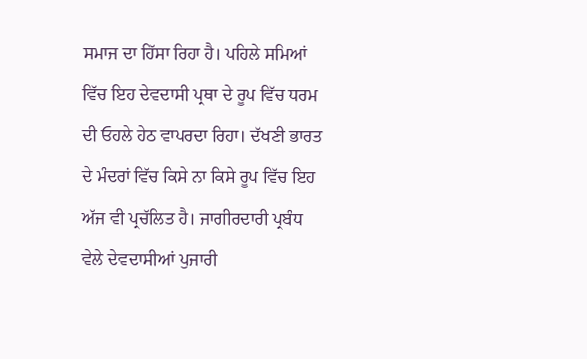ਸਮਾਜ ਦਾ ਹਿੱਸਾ ਰਿਹਾ ਹੈ। ਪਹਿਲੇ ਸਮਿਆਂ ਵਿੱਚ ਇਹ ਦੇਵਦਾਸੀ ਪ੍ਰਥਾ ਦੇ ਰੂਪ ਵਿੱਚ ਧਰਮ ਦੀ ਓਹਲੇ ਹੇਠ ਵਾਪਰਦਾ ਰਿਹਾ। ਦੱਖਣੀ ਭਾਰਤ ਦੇ ਮੰਦਰਾਂ ਵਿੱਚ ਕਿਸੇ ਨਾ ਕਿਸੇ ਰੂਪ ਵਿੱਚ ਇਹ ਅੱਜ ਵੀ ਪ੍ਰਚੱਲਿਤ ਹੈ। ਜਾਗੀਰਦਾਰੀ ਪ੍ਰਬੰਧ ਵੇਲੇ ਦੇਵਦਾਸੀਆਂ ਪੁਜਾਰੀ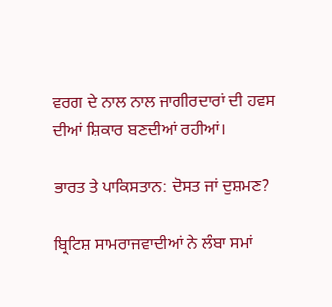ਵਰਗ ਦੇ ਨਾਲ ਨਾਲ ਜਾਗੀਰਦਾਰਾਂ ਦੀ ਹਵਸ ਦੀਆਂ ਸ਼ਿਕਾਰ ਬਣਦੀਆਂ ਰਹੀਆਂ।

ਭਾਰਤ ਤੇ ਪਾਕਿਸਤਾਨ: ਦੋਸਤ ਜਾਂ ਦੁਸ਼ਮਣ?

ਬ੍ਰਿਟਿਸ਼ ਸਾਮਰਾਜਵਾਦੀਆਂ ਨੇ ਲੰਬਾ ਸਮਾਂ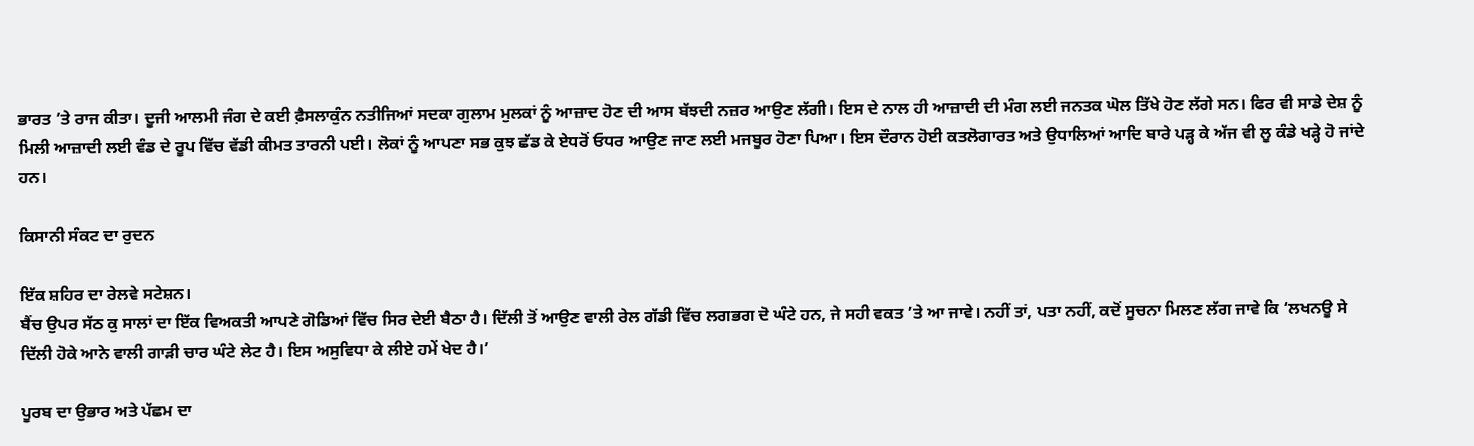ਭਾਰਤ ’ਤੇ ਰਾਜ ਕੀਤਾ। ਦੂਜੀ ਆਲਮੀ ਜੰਗ ਦੇ ਕਈ ਫ਼ੈਸਲਾਕੁੰਨ ਨਤੀਜਿਆਂ ਸਦਕਾ ਗੁਲਾਮ ਮੁਲਕਾਂ ਨੂੰ ਆਜ਼ਾਦ ਹੋਣ ਦੀ ਆਸ ਬੱਝਦੀ ਨਜ਼ਰ ਆਉਣ ਲੱਗੀ। ਇਸ ਦੇ ਨਾਲ ਹੀ ਆਜ਼ਾਦੀ ਦੀ ਮੰਗ ਲਈ ਜਨਤਕ ਘੋਲ ਤਿੱਖੇ ਹੋਣ ਲੱਗੇ ਸਨ। ਫਿਰ ਵੀ ਸਾਡੇ ਦੇਸ਼ ਨੂੰ ਮਿਲੀ ਆਜ਼ਾਦੀ ਲਈ ਵੰਡ ਦੇ ਰੂਪ ਵਿੱਚ ਵੱਡੀ ਕੀਮਤ ਤਾਰਨੀ ਪਈ। ਲੋਕਾਂ ਨੂੰ ਆਪਣਾ ਸਭ ਕੁਝ ਛੱਡ ਕੇ ਏਧਰੋਂ ਓਧਰ ਆਉਣ ਜਾਣ ਲਈ ਮਜਬੂਰ ਹੋਣਾ ਪਿਆ। ਇਸ ਦੌਰਾਨ ਹੋਈ ਕਤਲੋਗਾਰਤ ਅਤੇ ਉਧਾਲਿਆਂ ਆਦਿ ਬਾਰੇ ਪੜ੍ਹ ਕੇ ਅੱਜ ਵੀ ਲੂ ਕੰਡੇ ਖੜ੍ਹੇ ਹੋ ਜਾਂਦੇ ਹਨ।

ਕਿਸਾਨੀ ਸੰਕਟ ਦਾ ਰੁਦਨ

ਇੱਕ ਸ਼ਹਿਰ ਦਾ ਰੇਲਵੇ ਸਟੇਸ਼ਨ।
ਬੈਂਚ ਉਪਰ ਸੱਠ ਕੁ ਸਾਲਾਂ ਦਾ ਇੱਕ ਵਿਅਕਤੀ ਆਪਣੇ ਗੋਡਿਆਂ ਵਿੱਚ ਸਿਰ ਦੇਈ ਬੈਠਾ ਹੈ। ਦਿੱਲੀ ਤੋਂ ਆਉਣ ਵਾਲੀ ਰੇਲ ਗੱਡੀ ਵਿੱਚ ਲਗਭਗ ਦੋ ਘੰਟੇ ਹਨ, ਜੇ ਸਹੀ ਵਕਤ ’ਤੇ ਆ ਜਾਵੇ। ਨਹੀਂ ਤਾਂ, ਪਤਾ ਨਹੀਂ, ਕਦੋਂ ਸੂਚਨਾ ਮਿਲਣ ਲੱਗ ਜਾਵੇ ਕਿ ‘ਲਖਨਊ ਸੇ ਦਿੱਲੀ ਹੋਕੇ ਆਨੇ ਵਾਲੀ ਗਾੜੀ ਚਾਰ ਘੰਟੇ ਲੇਟ ਹੈ। ਇਸ ਅਸੁਵਿਧਾ ਕੇ ਲੀਏ ਹਮੇਂ ਖੇਦ ਹੈ।’

ਪੂਰਬ ਦਾ ਉਭਾਰ ਅਤੇ ਪੱਛਮ ਦਾ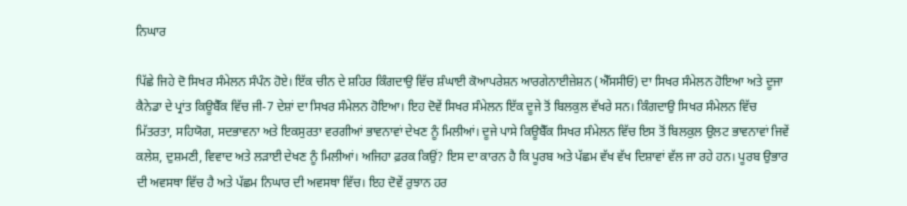ਨਿਘਾਰ

ਪਿੱਛੇ ਜਿਹੇ ਦੋ ਸਿਖਰ ਸੰਮੇਲਨ ਸੰਪੰਨ ਹੋਏ। ਇੱਕ ਚੀਨ ਦੇ ਸ਼ਹਿਰ ਕਿੰਗਦਾਉ ਵਿੱਚ ਸ਼ੰਘਾਈ ਕੋਆਪਰੇਸ਼ਨ ਆਰਗੇਨਾਈਜ਼ੇਸ਼ਨ (ਐੱਸਸੀਓ) ਦਾ ਸਿਖਰ ਸੰਮੇਲਨ ਹੋਇਆ ਅਤੇ ਦੂਜਾ ਕੈਨੇਡਾ ਦੇ ਪ੍ਰਾਂਤ ਕਿਊਬੈੱਕ ਵਿੱਚ ਜੀ-7 ਦੇਸ਼ਾਂ ਦਾ ਸਿਖਰ ਸੰਮੇਲਨ ਹੋਇਆ। ਇਹ ਦੋਵੇਂ ਸਿਖਰ ਸੰਮੇਲਨ ਇੱਕ ਦੂਜੇ ਤੋਂ ਬਿਲਕੁਲ ਵੱਖਰੇ ਸਨ। ਕਿੰਗਦਾਉ ਸਿਖਰ ਸੰਮੇਲਨ ਵਿੱਚ ਮਿੱਤਰਤਾ, ਸਹਿਯੋਗ, ਸਦਭਾਵਨਾ ਅਤੇ ਇਕਸੁਰਤਾ ਵਰਗੀਆਂ ਭਾਵਨਾਵਾਂ ਦੇਖਣ ਨੂੰ ਮਿਲੀਆਂ। ਦੂਜੇ ਪਾਸੇ ਕਿਊਬੈੱਕ ਸਿਖਰ ਸੰਮੇਲਨ ਵਿੱਚ ਇਸ ਤੋਂ ਬਿਲਕੁਲ ਉਲਟ ਭਾਵਨਾਵਾਂ ਜਿਵੇਂ ਕਲੇਸ਼, ਦੁਸ਼ਮਣੀ, ਵਿਵਾਦ ਅਤੇ ਲੜਾਈ ਦੇਖਣ ਨੂੰ ਮਿਲੀਆਂ। ਅਜਿਹਾ ਫ਼ਰਕ ਕਿਉਂ? ਇਸ ਦਾ ਕਾਰਨ ਹੈ ਕਿ ਪੂਰਬ ਅਤੇ ਪੱਛਮ ਵੱਖ ਵੱਖ ਦਿਸ਼ਾਵਾਂ ਵੱਲ ਜਾ ਰਹੇ ਹਨ। ਪੂਰਬ ਉਭਾਰ ਦੀ ਅਵਸਥਾ ਵਿੱਚ ਹੈ ਅਤੇ ਪੱਛਮ ਨਿਘਾਰ ਦੀ ਅਵਸਥਾ ਵਿੱਚ। ਇਹ ਦੋਵੇਂ ਰੁਝਾਨ ਹਰ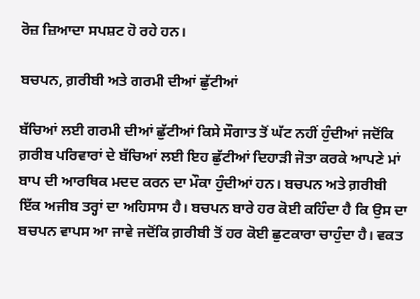ਰੋਜ਼ ਜ਼ਿਆਦਾ ਸਪਸ਼ਟ ਹੋ ਰਹੇ ਹਨ।

ਬਚਪਨ, ਗ਼ਰੀਬੀ ਅਤੇ ਗਰਮੀ ਦੀਆਂ ਛੁੱਟੀਆਂ

ਬੱਚਿਆਂ ਲਈ ਗਰਮੀ ਦੀਆਂ ਛੁੱਟੀਆਂ ਕਿਸੇ ਸੌਗਾਤ ਤੋਂ ਘੱਟ ਨਹੀਂ ਹੁੰਦੀਆਂ ਜਦੋਂਕਿ ਗ਼ਰੀਬ ਪਰਿਵਾਰਾਂ ਦੇ ਬੱਚਿਆਂ ਲਈ ਇਹ ਛੁੱਟੀਆਂ ਦਿਹਾੜੀ ਜੋਤਾ ਕਰਕੇ ਆਪਣੇ ਮਾਂ ਬਾਪ ਦੀ ਆਰਥਿਕ ਮਦਦ ਕਰਨ ਦਾ ਮੌਕਾ ਹੁੰਦੀਆਂ ਹਨ। ਬਚਪਨ ਅਤੇ ਗ਼ਰੀਬੀ ਇੱਕ ਅਜੀਬ ਤਰ੍ਹਾਂ ਦਾ ਅਹਿਸਾਸ ਹੈ। ਬਚਪਨ ਬਾਰੇ ਹਰ ਕੋਈ ਕਹਿੰਦਾ ਹੈ ਕਿ ਉਸ ਦਾ ਬਚਪਨ ਵਾਪਸ ਆ ਜਾਵੇ ਜਦੋਂਕਿ ਗ਼ਰੀਬੀ ਤੋਂ ਹਰ ਕੋਈ ਛੁਟਕਾਰਾ ਚਾਹੁੰਦਾ ਹੈ। ਵਕਤ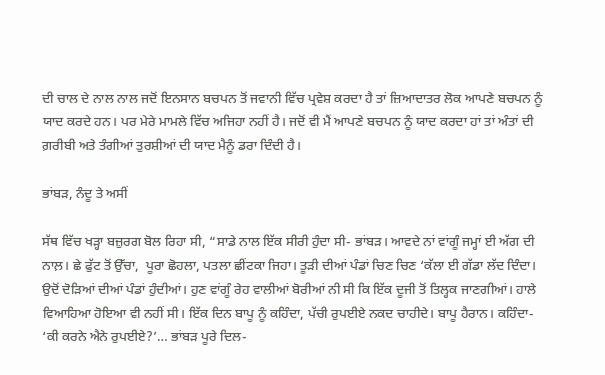ਦੀ ਚਾਲ ਦੇ ਨਾਲ ਨਾਲ ਜਦੋਂ ਇਨਸਾਨ ਬਚਪਨ ਤੋਂ ਜਵਾਨੀ ਵਿੱਚ ਪ੍ਰਵੇਸ਼ ਕਰਦਾ ਹੈ ਤਾਂ ਜ਼ਿਆਦਾਤਰ ਲੋਕ ਆਪਣੇ ਬਚਪਨ ਨੂੰ ਯਾਦ ਕਰਦੇ ਹਨ। ਪਰ ਮੇਰੇ ਮਾਮਲੇ ਵਿੱਚ ਅਜਿਹਾ ਨਹੀਂ ਹੈ। ਜਦੋਂ ਵੀ ਮੈਂ ਆਪਣੇ ਬਚਪਨ ਨੂੰ ਯਾਦ ਕਰਦਾ ਹਾਂ ਤਾਂ ਅੰਤਾਂ ਦੀ ਗ਼ਰੀਬੀ ਅਤੇ ਤੰਗੀਆਂ ਤੁਰਸ਼ੀਆਂ ਦੀ ਯਾਦ ਮੈਨੂੰ ਡਰਾ ਦਿੰਦੀ ਹੈ।

ਭਾਂਬੜ, ਨੰਦੂ ਤੇ ਅਸੀਂ

ਸੱਥ ਵਿੱਚ ਖੜ੍ਹਾ ਬਜ਼ੁਰਗ ਬੋਲ ਰਿਹਾ ਸੀ, “ਸਾਡੇ ਨਾਲ ਇੱਕ ਸੀਰੀ ਹੁੰਦਾ ਸੀ- ਭਾਂਬੜ। ਆਵਦੇ ਨਾਂ ਵਾਂਗੂੰ ਜਮ੍ਹਾਂ ਈ ਅੱਗ ਦੀ ਨਾਲ਼। ਛੇ ਫੁੱਟ ਤੋਂ ਉੱਚਾ,  ਪੂਰਾ ਛੋਹਲਾ, ਪਤਲਾ ਛੀਂਟਕਾ ਜਿਹਾ। ਤੂੜੀ ਦੀਆਂ ਪੰਡਾਂ ਚਿਣ ਚਿਣ ‘ਕੱਲਾ ਈ ਗੱਡਾ ਲੱਦ ਦਿੰਦਾ। ਉਦੋਂ ਦੋੜਿਆਂ ਦੀਆਂ ਪੰਡਾਂ ਹੁੰਦੀਆਂ। ਹੁਣ ਵਾਂਗੂੰ ਰੇਹ ਵਾਲੀਆਂ ਬੋਰੀਆਂ ਨੀ ਸੀ ਕਿ ਇੱਕ ਦੂਜੀ ਤੋਂ ਤਿਲ੍ਹਕ ਜਾਣਗੀਆਂ। ਹਾਲੇ ਵਿਆਹਿਆ ਹੋਇਆ ਵੀ ਨਹੀਂ ਸੀ। ਇੱਕ ਦਿਨ ਬਾਪੂ ਨੂੰ ਕਹਿੰਦਾ, ਪੱਚੀ ਰੁਪਈਏ ਨਕਦ ਚਾਹੀਦੇ। ਬਾਪੂ ਹੈਰਾਨ। ਕਹਿੰਦਾ- ‘ਕੀ ਕਰਨੇ ਐਨੇ ਰੁਪਈਏ?’… ਭਾਂਬੜ ਪੂਰੇ ਦਿਲ-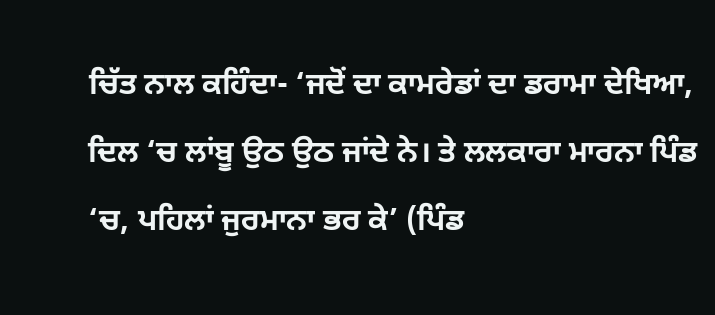ਚਿੱਤ ਨਾਲ ਕਹਿੰਦਾ- ‘ਜਦੋਂ ਦਾ ਕਾਮਰੇਡਾਂ ਦਾ ਡਰਾਮਾ ਦੇਖਿਆ, ਦਿਲ ‘ਚ ਲਾਂਬੂ ਉਠ ਉਠ ਜਾਂਦੇ ਨੇ। ਤੇ ਲਲਕਾਰਾ ਮਾਰਨਾ ਪਿੰਡ ‘ਚ, ਪਹਿਲਾਂ ਜੁਰਮਾਨਾ ਭਰ ਕੇ’ (ਪਿੰਡ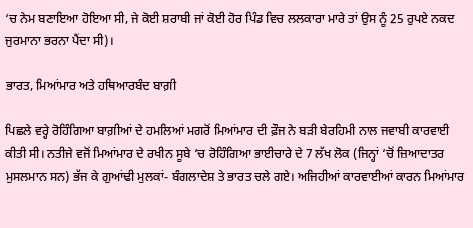‘ਚ ਨੇਮ ਬਣਾਇਆ ਹੋਇਆ ਸੀ, ਜੇ ਕੋਈ ਸ਼ਰਾਬੀ ਜਾਂ ਕੋਈ ਹੋਰ ਪਿੰਡ ਵਿਚ ਲਲਕਾਰਾ ਮਾਰੇ ਤਾਂ ਉਸ ਨੂੰ 25 ਰੁਪਏ ਨਕਦ ਜੁਰਮਾਨਾ ਭਰਨਾ ਪੈਂਦਾ ਸੀ)।

ਭਾਰਤ, ਮਿਆਂਮਾਰ ਅਤੇ ਹਥਿਆਰਬੰਦ ਬਾਗ਼ੀ

ਪਿਛਲੇ ਵਰ੍ਹੇ ਰੋਹਿੰਗਿਆ ਬਾਗ਼ੀਆਂ ਦੇ ਹਮਲਿਆਂ ਮਗਰੋਂ ਮਿਆਂਮਾਰ ਦੀ ਫ਼ੌਜ ਨੇ ਬੜੀ ਬੇਰਹਿਮੀ ਨਾਲ ਜਵਾਬੀ ਕਾਰਵਾਈ ਕੀਤੀ ਸੀ। ਨਤੀਜੇ ਵਜੋਂ ਮਿਆਂਮਾਰ ਦੇ ਰਖੀਨ ਸੂਬੇ ‘ਚ ਰੋਹਿੰਗਿਆ ਭਾਈਚਾਰੇ ਦੇ 7 ਲੱਖ ਲੋਕ (ਜਿਨ੍ਹਾਂ ‘ਚੋਂ ਜ਼ਿਆਦਾਤਰ ਮੁਸਲਮਾਨ ਸਨ) ਭੱਜ ਕੇ ਗੁਆਂਢੀ ਮੁਲਕਾਂ- ਬੰਗਲਾਦੇਸ਼ ਤੇ ਭਾਰਤ ਚਲੇ ਗਏ। ਅਜਿਹੀਆਂ ਕਾਰਵਾਈਆਂ ਕਾਰਨ ਮਿਆਂਮਾਰ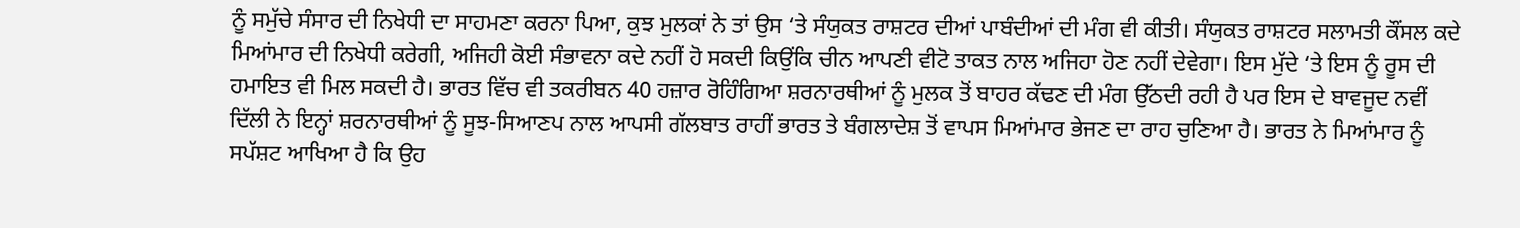ਨੂੰ ਸਮੁੱਚੇ ਸੰਸਾਰ ਦੀ ਨਿਖੇਧੀ ਦਾ ਸਾਹਮਣਾ ਕਰਨਾ ਪਿਆ, ਕੁਝ ਮੁਲਕਾਂ ਨੇ ਤਾਂ ਉਸ ‘ਤੇ ਸੰਯੁਕਤ ਰਾਸ਼ਟਰ ਦੀਆਂ ਪਾਬੰਦੀਆਂ ਦੀ ਮੰਗ ਵੀ ਕੀਤੀ। ਸੰਯੁਕਤ ਰਾਸ਼ਟਰ ਸਲਾਮਤੀ ਕੌਂਸਲ ਕਦੇ ਮਿਆਂਮਾਰ ਦੀ ਨਿਖੇਧੀ ਕਰੇਗੀ, ਅਜਿਹੀ ਕੋਈ ਸੰਭਾਵਨਾ ਕਦੇ ਨਹੀਂ ਹੋ ਸਕਦੀ ਕਿਉਂਕਿ ਚੀਨ ਆਪਣੀ ਵੀਟੋ ਤਾਕਤ ਨਾਲ ਅਜਿਹਾ ਹੋਣ ਨਹੀਂ ਦੇਵੇਗਾ। ਇਸ ਮੁੱਦੇ ‘ਤੇ ਇਸ ਨੂੰ ਰੂਸ ਦੀ ਹਮਾਇਤ ਵੀ ਮਿਲ ਸਕਦੀ ਹੈ। ਭਾਰਤ ਵਿੱਚ ਵੀ ਤਕਰੀਬਨ 40 ਹਜ਼ਾਰ ਰੋਹਿੰਗਿਆ ਸ਼ਰਨਾਰਥੀਆਂ ਨੂੰ ਮੁਲਕ ਤੋਂ ਬਾਹਰ ਕੱਢਣ ਦੀ ਮੰਗ ਉੱਠਦੀ ਰਹੀ ਹੈ ਪਰ ਇਸ ਦੇ ਬਾਵਜੂਦ ਨਵੀਂ ਦਿੱਲੀ ਨੇ ਇਨ੍ਹਾਂ ਸ਼ਰਨਾਰਥੀਆਂ ਨੂੰ ਸੂਝ-ਸਿਆਣਪ ਨਾਲ ਆਪਸੀ ਗੱਲਬਾਤ ਰਾਹੀਂ ਭਾਰਤ ਤੇ ਬੰਗਲਾਦੇਸ਼ ਤੋਂ ਵਾਪਸ ਮਿਆਂਮਾਰ ਭੇਜਣ ਦਾ ਰਾਹ ਚੁਣਿਆ ਹੈ। ਭਾਰਤ ਨੇ ਮਿਆਂਮਾਰ ਨੂੰ ਸਪੱਸ਼ਟ ਆਖਿਆ ਹੈ ਕਿ ਉਹ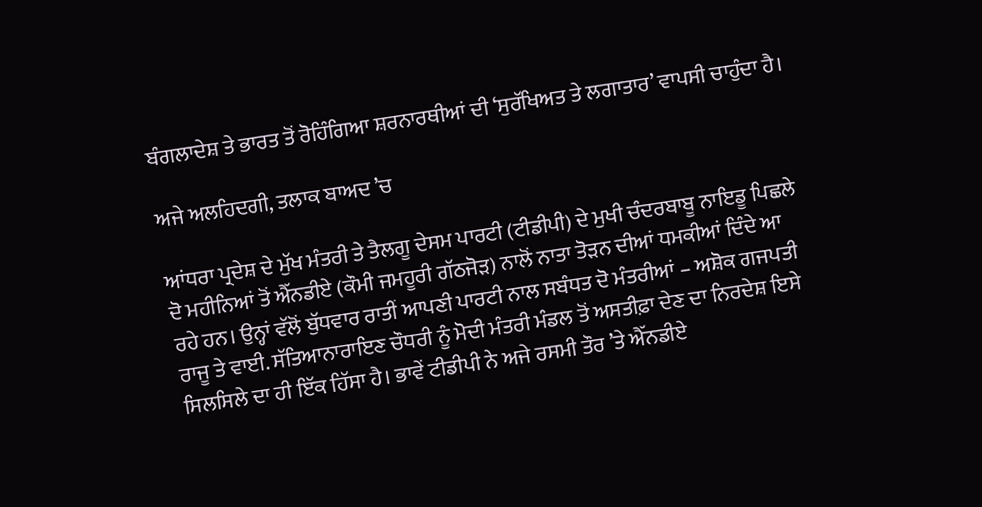ਬੰਗਲਾਦੇਸ਼ ਤੇ ਭਾਰਤ ਤੋਂ ਰੋਹਿੰਗਿਆ ਸ਼ਰਨਾਰਥੀਆਂ ਦੀ ‘ਸੁਰੱਖਿਅਤ ਤੇ ਲਗਾਤਾਰ’ ਵਾਪਸੀ ਚਾਹੁੰਦਾ ਹੈ।

ਅਜੇ ਅਲਹਿਦਗੀ, ਤਲਾਕ ਬਾਅਦ ’ਚ

ਆਂਧਰਾ ਪ੍ਰਦੇਸ਼ ਦੇ ਮੁੱਖ ਮੰਤਰੀ ਤੇ ਤੈਲਗੂ ਦੇਸਮ ਪਾਰਟੀ (ਟੀਡੀਪੀ) ਦੇ ਮੁਖੀ ਚੰਦਰਬਾਬੂ ਨਾਇਡੂ ਪਿਛਲੇ ਦੋ ਮਹੀਨਿਆਂ ਤੋਂ ਐੱਨਡੀਏ (ਕੌਮੀ ਜਮਹੂਰੀ ਗੱਠਜੋੜ) ਨਾਲੋਂ ਨਾਤਾ ਤੋੜਨ ਦੀਆਂ ਧਮਕੀਆਂ ਦਿੰਦੇ ਆ ਰਹੇ ਹਨ। ਉਨ੍ਹਾਂ ਵੱਲੋਂ ਬੁੱਧਵਾਰ ਰਾਤੀਂ ਆਪਣੀ ਪਾਰਟੀ ਨਾਲ ਸਬੰਧਤ ਦੋ ਮੰਤਰੀਆਂ – ਅਸ਼ੋਕ ਗਜਪਤੀ ਰਾਜੂ ਤੇ ਵਾਈ. ਸੱਤਿਆਨਾਰਾਇਣ ਚੌਧਰੀ ਨੂੰ ਮੋਦੀ ਮੰਤਰੀ ਮੰਡਲ ਤੋਂ ਅਸਤੀਫ਼ਾ ਦੇਣ ਦਾ ਨਿਰਦੇਸ਼ ਇਸੇ ਸਿਲਸਿਲੇ ਦਾ ਹੀ ਇੱਕ ਹਿੱਸਾ ਹੈ। ਭਾਵੇਂ ਟੀਡੀਪੀ ਨੇ ਅਜੇ ਰਸਮੀ ਤੌਰ ’ਤੇ ਐੱਨਡੀਏ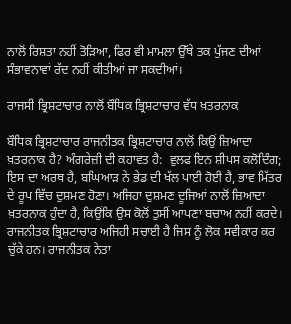ਨਾਲੋਂ ਰਿਸ਼ਤਾ ਨਹੀਂ ਤੋੜਿਆ, ਫਿਰ ਵੀ ਮਾਮਲਾ ਉੱਥੇ ਤਕ ਪੁੱਜਣ ਦੀਆਂ ਸੰਭਾਵਨਾਵਾਂ ਰੱਦ ਨਹੀਂ ਕੀਤੀਆਂ ਜਾ ਸਕਦੀਆਂ।

ਰਾਜਸੀ ਭ੍ਰਿਸ਼ਟਾਚਾਰ ਨਾਲੋਂ ਬੌਧਿਕ ਭ੍ਰਿਸ਼ਟਾਚਾਰ ਵੱਧ ਖ਼ਤਰਨਾਕ

ਬੌਧਿਕ ਭ੍ਰਿਸ਼ਟਾਚਾਰ ਰਾਜਨੀਤਕ ਭ੍ਰਿਸ਼ਟਾਚਾਰ ਨਾਲੋਂ ਕਿਉਂ ਜ਼ਿਆਦਾ ਖ਼ਤਰਨਾਕ ਹੈ? ਅੰਗਰੇਜ਼ੀ ਦੀ ਕਹਾਵਤ ਹੈ:  ਵੁਲਫ ਇਨ ਸ਼ੀਪਸ ਕਲੋਦਿੰਗ; ਇਸ ਦਾ ਅਰਥ ਹੈ, ਬਘਿਆੜ ਨੇ ਭੇਡ ਦੀ ਖੱਲ ਪਾਈ ਹੋਈ ਹੈ, ਭਾਵ ਮਿੱਤਰ ਦੇ ਰੂਪ ਵਿੱਚ ਦੁਸ਼ਮਣ ਹੋਣਾ। ਅਜਿਹਾ ਦੁਸ਼ਮਣ ਦੂਜਿਆਂ ਨਾਲੋਂ ਜ਼ਿਆਦਾ ਖ਼ਤਰਨਾਕ ਹੁੰਦਾ ਹੈ, ਕਿਉਂਕਿ ਉਸ ਕੋਲੋਂ ਤੁਸੀਂ ਆਪਣਾ ਬਚਾਅ ਨਹੀਂ ਕਰਦੇ। ਰਾਜਨੀਤਕ ਭ੍ਰਿਸ਼ਟਾਚਾਰ ਅਜਿਹੀ ਸਚਾਈ ਹੈ ਜਿਸ ਨੂੰ ਲੋਕ ਸਵੀਕਾਰ ਕਰ ਚੁੱਕੇ ਹਨ। ਰਾਜਨੀਤਕ ਨੇਤਾ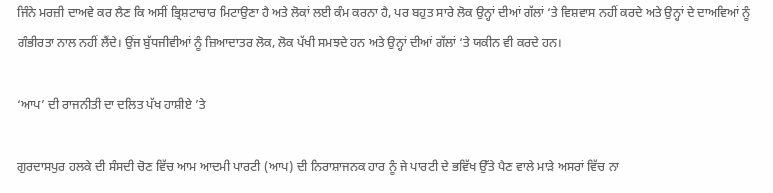ਜਿੰਨੇ ਮਰਜ਼ੀ ਦਾਅਵੇ ਕਰ ਲੈਣ ਕਿ ਅਸੀਂ ਭ੍ਰਿਸ਼ਟਾਚਾਰ ਮਿਟਾਉਣਾ ਹੈ ਅਤੇ ਲੋਕਾਂ ਲਈ ਕੰਮ ਕਰਨਾ ਹੈ, ਪਰ ਬਹੁਤ ਸਾਰੇ ਲੋਕ ਉਨ੍ਹਾਂ ਦੀਆਂ ਗੱਲਾਂ ‘ਤੇ ਵਿਸ਼ਵਾਸ ਨਹੀਂ ਕਰਦੇ ਅਤੇ ਉਨ੍ਹਾਂ ਦੇ ਦਾਅਵਿਆਂ ਨੂੰ  ਗੰਭੀਰਤਾ ਨਾਲ ਨਹੀਂ ਲੈਂਦੇ। ਉਂਜ ਬੁੱਧਜੀਵੀਆਂ ਨੂੰ ਜ਼ਿਆਦਾਤਰ ਲੋਕ, ਲੋਕ ਪੱਖੀ ਸਮਝਦੇ ਹਨ ਅਤੇ ਉਨ੍ਹਾਂ ਦੀਆਂ ਗੱਲਾਂ ‘ਤੇ ਯਕੀਨ ਵੀ ਕਰਦੇ ਹਨ।

‘ਆਪ’ ਦੀ ਰਾਜਨੀਤੀ ਦਾ ਦਲਿਤ ਪੱਖ ਹਾਸ਼ੀਏ ’ਤੇ

ਗੁਰਦਾਸਪੁਰ ਹਲਕੇ ਦੀ ਸੰਸਦੀ ਚੋਣ ਵਿੱਚ ਆਮ ਆਦਮੀ ਪਾਰਟੀ (ਆਪ) ਦੀ ਨਿਰਾਸ਼ਾਜਨਕ ਹਾਰ ਨੂੰ ਜੇ ਪਾਰਟੀ ਦੇ ਭਵਿੱਖ ਉੱਤੇ ਪੈਣ ਵਾਲੇ ਮਾੜੇ ਅਸਰਾਂ ਵਿੱਚ ਨਾ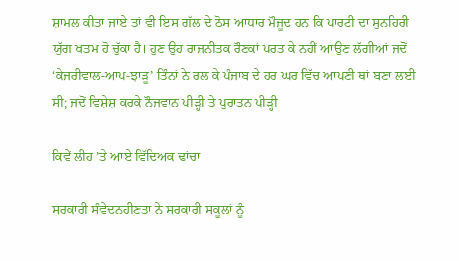ਸ਼ਾਮਲ ਕੀਤਾ ਜਾਏ ਤਾਂ ਵੀ ਇਸ ਗੱਲ ਦੇ ਠੋਸ ਆਧਾਰ ਮੌਜੂਦ ਹਨ ਕਿ ਪਾਰਟੀ ਦਾ ਸੁਨਹਿਰੀ ਯੁੱਗ ਖਤਮ ਹੋ ਚੁੱਕਾ ਹੈ। ਹੁਣ ਉਹ ਰਾਜਨੀਤਕ ਰੌਣਕਾਂ ਪਰਤ ਕੇ ਨਹੀਂ ਆਉਣ ਲੱਗੀਆਂ ਜਦੋਂ ‘ਕੇਜਰੀਵਾਲ-ਆਪ-ਝਾੜੂ’ ਤਿੰਨਾਂ ਨੇ ਰਲ ਕੇ ਪੰਜਾਬ ਦੇ ਹਰ ਘਰ ਵਿੱਚ ਆਪਣੀ ਥਾਂ ਬਣਾ ਲਈ ਸੀ; ਜਦੋਂ ਵਿਸ਼ੇਸ਼ ਕਰਕੇ ਨੌਜਵਾਨ ਪੀੜ੍ਹੀ ਤੇ ਪੁਰਾਤਨ ਪੀੜ੍ਹੀ

ਕਿਵੇਂ ਲੀਹ ’ਤੇ ਆਏ ਵਿੱਦਿਅਕ ਢਾਂਚਾ

ਸਰਕਾਰੀ ਸੰਵੇਦਨਹੀਣਤਾ ਨੇ ਸਰਕਾਰੀ ਸਕੂਲਾਂ ਨੂੰ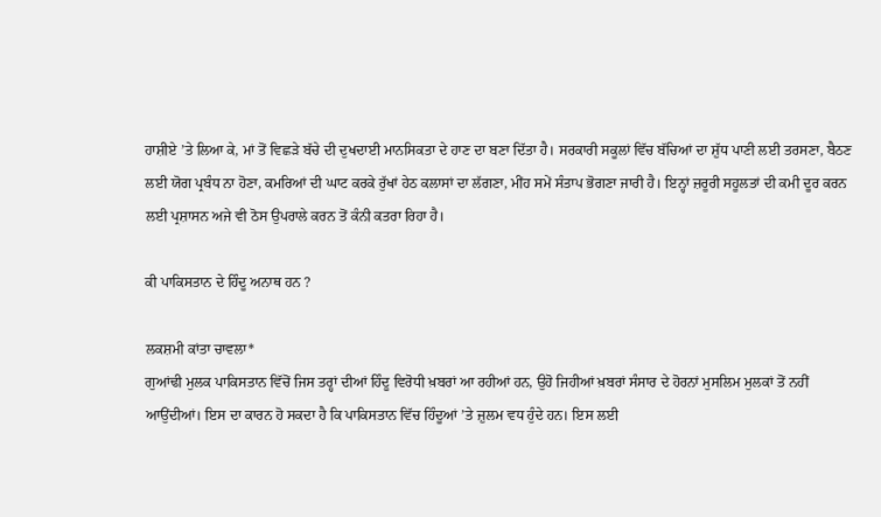ਹਾਸ਼ੀਏ ’ਤੇ ਲਿਆ ਕੇ, ਮਾਂ ਤੋਂ ਵਿਛੜੇ ਬੱਚੇ ਦੀ ਦੁਖਦਾਈ ਮਾਨਸਿਕਤਾ ਦੇ ਹਾਣ ਦਾ ਬਣਾ ਦਿੱਤਾ ਹੈ। ਸਰਕਾਰੀ ਸਕੂਲਾਂ ਵਿੱਚ ਬੱਚਿਆਂ ਦਾ ਸ਼ੁੱਧ ਪਾਣੀ ਲਈ ਤਰਸਣਾ, ਬੈਠਣ ਲਈ ਯੋਗ ਪ੍ਰਬੰਧ ਨਾ ਹੋਣਾ, ਕਮਰਿਆਂ ਦੀ ਘਾਟ ਕਰਕੇ ਰੁੱਖਾਂ ਹੇਠ ਕਲਾਸਾਂ ਦਾ ਲੱਗਣਾ, ਮੀਂਹ ਸਮੇਂ ਸੰਤਾਪ ਭੋਗਣਾ ਜਾਰੀ ਹੈ। ਇਨ੍ਹਾਂ ਜ਼ਰੂਰੀ ਸਹੂਲਤਾਂ ਦੀ ਕਮੀ ਦੂਰ ਕਰਨ ਲਈ ਪ੍ਰਸ਼ਾਸਨ ਅਜੇ ਵੀ ਠੋਸ ਉਪਰਾਲੇ ਕਰਨ ਤੋਂ ਕੰਨੀ ਕਤਰਾ ਰਿਹਾ ਹੈ।

ਕੀ ਪਾਕਿਸਤਾਨ ਦੇ ਹਿੰਦੂ ਅਨਾਥ ਹਨ ?

ਲਕਸ਼ਮੀ ਕਾਂਤਾ ਚਾਵਲਾ*
ਗੁਆਂਢੀ ਮੁਲਕ ਪਾਕਿਸਤਾਨ ਵਿੱਚੋਂ ਜਿਸ ਤਰ੍ਹਾਂ ਦੀਆਂ ਹਿੰਦੂ ਵਿਰੋਧੀ ਖ਼ਬਰਾਂ ਆ ਰਹੀਆਂ ਹਨ, ਉਹੋ ਜਿਹੀਆਂ ਖ਼ਬਰਾਂ ਸੰਸਾਰ ਦੇ ਹੋਰਨਾਂ ਮੁਸਲਿਮ ਮੁਲਕਾਂ ਤੋਂ ਨਹੀਂ ਆਉਂਦੀਆਂ। ਇਸ ਦਾ ਕਾਰਨ ਹੋ ਸਕਦਾ ਹੈ ਕਿ ਪਾਕਿਸਤਾਨ ਵਿੱਚ ਹਿੰਦੂਆਂ ’ਤੇ ਜ਼ੁਲਮ ਵਧ ਹੁੰਦੇ ਹਨ। ਇਸ ਲਈ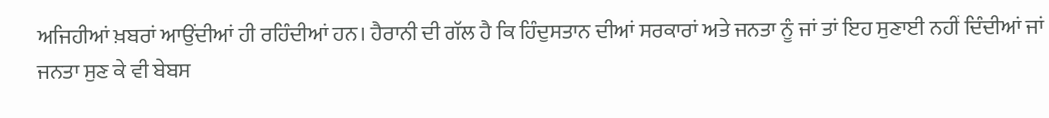ਅਜਿਹੀਆਂ ਖ਼ਬਰਾਂ ਆਉਂਦੀਆਂ ਹੀ ਰਹਿੰਦੀਆਂ ਹਨ। ਹੈਰਾਨੀ ਦੀ ਗੱਲ ਹੈ ਕਿ ਹਿੰਦੁਸਤਾਨ ਦੀਆਂ ਸਰਕਾਰਾਂ ਅਤੇ ਜਨਤਾ ਨੂੰ ਜਾਂ ਤਾਂ ਇਹ ਸੁਣਾਈ ਨਹੀਂ ਦਿੰਦੀਆਂ ਜਾਂ ਜਨਤਾ ਸੁਣ ਕੇ ਵੀ ਬੇਬਸ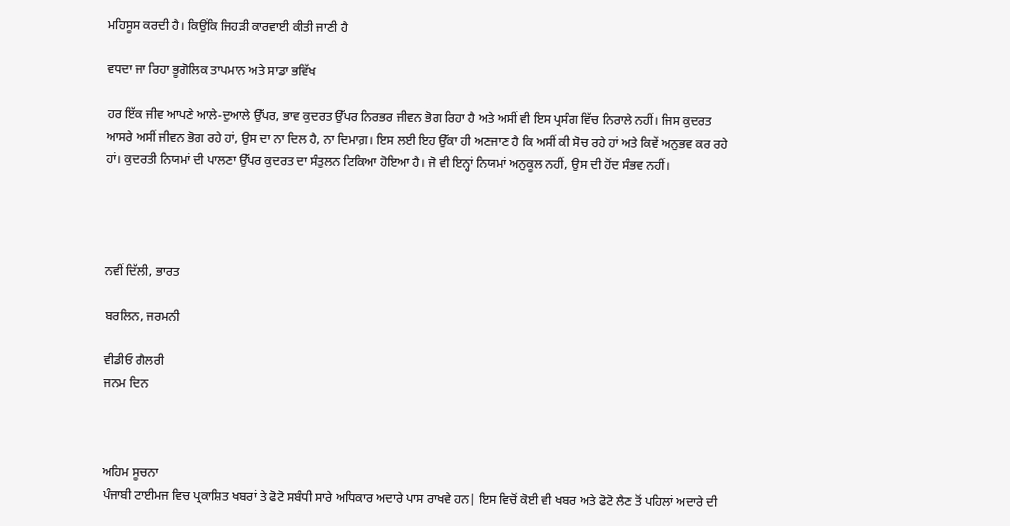ਮਹਿਸੂਸ ਕਰਦੀ ਹੈ। ਕਿਉਂਕਿ ਜਿਹੜੀ ਕਾਰਵਾਈ ਕੀਤੀ ਜਾਣੀ ਹੈ

ਵਧਦਾ ਜਾ ਰਿਹਾ ਭੂਗੋਲਿਕ ਤਾਪਮਾਨ ਅਤੇ ਸਾਡਾ ਭਵਿੱਖ

ਹਰ ਇੱਕ ਜੀਵ ਆਪਣੇ ਆਲੇ-ਦੁਆਲੇ ਉੱਪਰ, ਭਾਵ ਕੁਦਰਤ ਉੱਪਰ ਨਿਰਭਰ ਜੀਵਨ ਭੋਗ ਰਿਹਾ ਹੈ ਅਤੇ ਅਸੀਂ ਵੀ ਇਸ ਪ੍ਰਸੰਗ ਵਿੱਚ ਨਿਰਾਲੇ ਨਹੀਂ। ਜਿਸ ਕੁਦਰਤ ਆਸਰੇ ਅਸੀਂ ਜੀਵਨ ਭੋਗ ਰਹੇ ਹਾਂ, ਉਸ ਦਾ ਨਾ ਦਿਲ ਹੈ, ਨਾ ਦਿਮਾਗ਼। ਇਸ ਲਈ ਇਹ ਉੱਕਾ ਹੀ ਅਣਜਾਣ ਹੈ ਕਿ ਅਸੀਂ ਕੀ ਸੋਚ ਰਹੇ ਹਾਂ ਅਤੇ ਕਿਵੇਂ ਅਨੁਭਵ ਕਰ ਰਹੇ ਹਾਂ। ਕੁਦਰਤੀ ਨਿਯਮਾਂ ਦੀ ਪਾਲਣਾ ਉੱਪਰ ਕੁਦਰਤ ਦਾ ਸੰਤੁਲਨ ਟਿਕਿਆ ਹੋਇਆ ਹੈ। ਜੋ ਵੀ ਇਨ੍ਹਾਂ ਨਿਯਮਾਂ ਅਨੁਕੂਲ ਨਹੀਂ, ਉਸ ਦੀ ਹੋਂਦ ਸੰਭਵ ਨਹੀਂ।




ਨਵੀਂ ਦਿੱਲੀ, ਭਾਰਤ

ਬਰਲਿਨ, ਜਰਮਨੀ

ਵੀਡੀਓ ਗੈਲਰੀ
ਜਨਮ ਦਿਨ



ਅਹਿਮ ਸੂਚਨਾ
ਪੰਜਾਬੀ ਟਾਈਮਜ ਵਿਚ ਪ੍ਰਕਾਸ਼ਿਤ ਖਬਰਾਂ ਤੇ ਫੋਟੋ ਸਬੰਧੀ ਸਾਰੇ ਅਧਿਕਾਰ ਅਦਾਰੇ ਪਾਸ ਰਾਖਵੇ ਹਨ| ਇਸ ਵਿਚੋਂ ਕੋਈ ਵੀ ਖਬਰ ਅਤੇ ਫੋਟੋ ਲੈਣ ਤੋਂ ਪਹਿਲਾਂ ਅਦਾਰੇ ਦੀ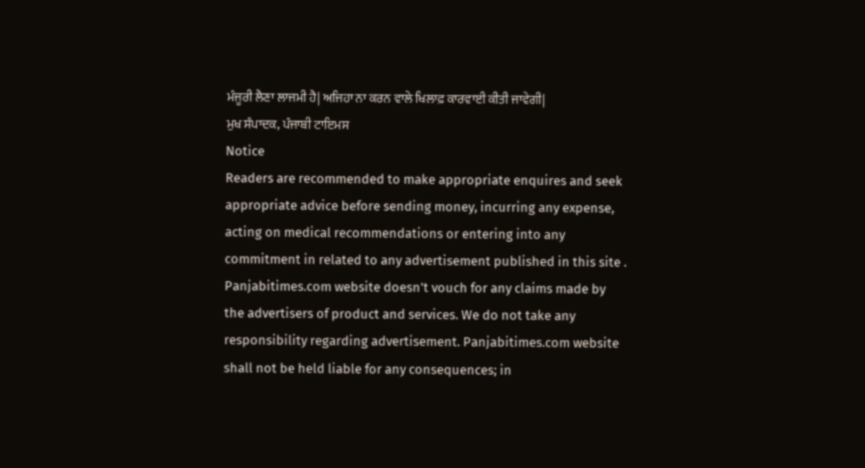ਮੰਜੂਰੀ ਲੈਣਾ ਲਾਜਮੀ ਹੈ| ਅਜਿਹਾ ਨਾ ਕਰਨ ਵਾਲੇ ਖਿਲਾਫ਼ ਕਾਰਵਾਈ ਕੀਤੀ ਜਾਵੇਗੀ|
ਮੁਖ ਸੰਪਾਦਕ, ਪੰਜਾਬੀ ਟਾਇਮਸ
Notice
Readers are recommended to make appropriate enquires and seek appropriate advice before sending money, incurring any expense, acting on medical recommendations or entering into any commitment in related to any advertisement published in this site . Panjabitimes.com website doesn't vouch for any claims made by the advertisers of product and services. We do not take any responsibility regarding advertisement. Panjabitimes.com website shall not be held liable for any consequences; in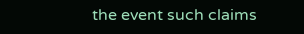the event such claims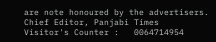are note honoured by the advertisers.
Chief Editor, Panjabi Times
Visitor's Counter :   0064714954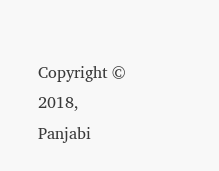Copyright © 2018, Panjabi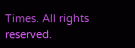Times. All rights reserved.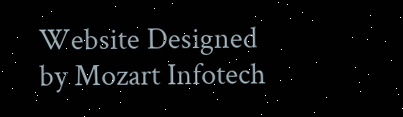Website Designed by Mozart Infotech